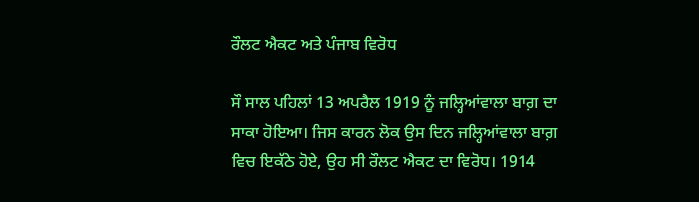ਰੌਲਟ ਐਕਟ ਅਤੇ ਪੰਜਾਬ ਵਿਰੋਧ

ਸੌ ਸਾਲ ਪਹਿਲਾਂ 13 ਅਪਰੈਲ 1919 ਨੂੰ ਜਲ੍ਹਿਆਂਵਾਲਾ ਬਾਗ਼ ਦਾ ਸਾਕਾ ਹੋਇਆ। ਜਿਸ ਕਾਰਨ ਲੋਕ ਉਸ ਦਿਨ ਜਲ੍ਹਿਆਂਵਾਲਾ ਬਾਗ਼ ਵਿਚ ਇਕੱਠੇ ਹੋਏ, ਉਹ ਸੀ ਰੌਲਟ ਐਕਟ ਦਾ ਵਿਰੋਧ। 1914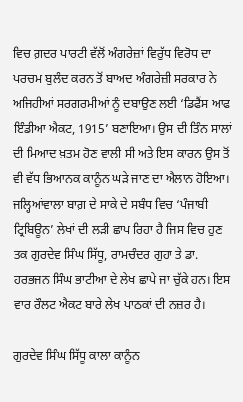ਵਿਚ ਗ਼ਦਰ ਪਾਰਟੀ ਵੱਲੋਂ ਅੰਗਰੇਜ਼ਾਂ ਵਿਰੁੱਧ ਵਿਰੋਧ ਦਾ ਪਰਚਮ ਬੁਲੰਦ ਕਰਨ ਤੋਂ ਬਾਅਦ ਅੰਗਰੇਜ਼ੀ ਸਰਕਾਰ ਨੇ ਅਜਿਹੀਆਂ ਸਰਗਰਮੀਆਂ ਨੂੰ ਦਬਾਉਣ ਲਈ ‘ਡਿਫੈਂਸ ਆਫ ਇੰਡੀਆ ਐਕਟ, 1915’ ਬਣਾਇਆ। ਉਸ ਦੀ ਤਿੰਨ ਸਾਲਾਂ ਦੀ ਮਿਆਦ ਖ਼ਤਮ ਹੋਣ ਵਾਲੀ ਸੀ ਅਤੇ ਇਸ ਕਾਰਨ ਉਸ ਤੋਂ ਵੀ ਵੱਧ ਭਿਆਨਕ ਕਾਨੂੰਨ ਘੜੇ ਜਾਣ ਦਾ ਐਲਾਨ ਹੋਇਆ। ਜਲ੍ਹਿਆਂਵਾਲਾ ਬਾਗ਼ ਦੇ ਸਾਕੇ ਦੇ ਸਬੰਧ ਵਿਚ ‘ਪੰਜਾਬੀ ਟ੍ਰਿਬਿਊਨ’ ਲੇਖਾਂ ਦੀ ਲੜੀ ਛਾਪ ਰਿਹਾ ਹੈ ਜਿਸ ਵਿਚ ਹੁਣ ਤਕ ਗੁਰਦੇਵ ਸਿੰਘ ਸਿੱਧੂ, ਰਾਮਚੰਦਰ ਗੁਹਾ ਤੇ ਡਾ. ਹਰਭਜਨ ਸਿੰਘ ਭਾਟੀਆ ਦੇ ਲੇਖ ਛਾਪੇ ਜਾ ਚੁੱਕੇ ਹਨ। ਇਸ ਵਾਰ ਰੌਲਟ ਐਕਟ ਬਾਰੇ ਲੇਖ ਪਾਠਕਾਂ ਦੀ ਨਜ਼ਰ ਹੈ।

ਗੁਰਦੇਵ ਸਿੰਘ ਸਿੱਧੂ ਕਾਲਾ ਕਾਨੂੰਨ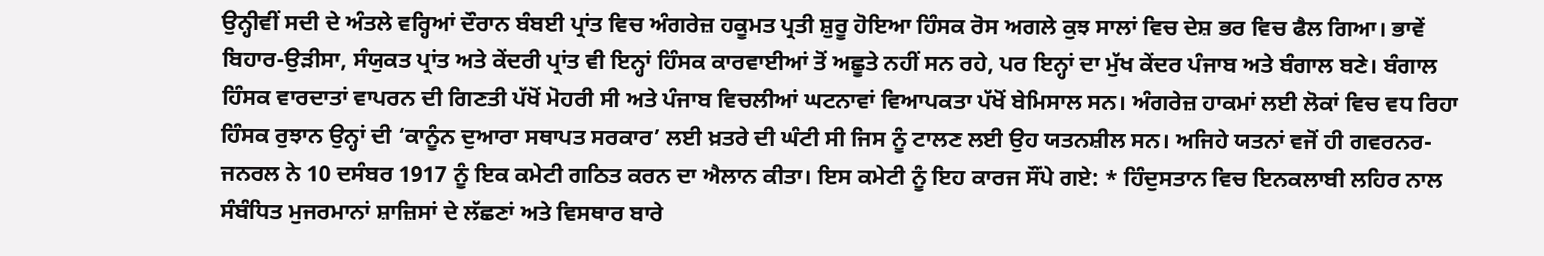ਉਨ੍ਹੀਵੀਂ ਸਦੀ ਦੇ ਅੰਤਲੇ ਵਰ੍ਹਿਆਂ ਦੌਰਾਨ ਬੰਬਈ ਪ੍ਰਾਂਤ ਵਿਚ ਅੰਗਰੇਜ਼ ਹਕੂਮਤ ਪ੍ਰਤੀ ਸ਼ੁਰੂ ਹੋਇਆ ਹਿੰਸਕ ਰੋਸ ਅਗਲੇ ਕੁਝ ਸਾਲਾਂ ਵਿਚ ਦੇਸ਼ ਭਰ ਵਿਚ ਫੈਲ ਗਿਆ। ਭਾਵੇਂ ਬਿਹਾਰ-ਉੜੀਸਾ, ਸੰਯੁਕਤ ਪ੍ਰਾਂਤ ਅਤੇ ਕੇਂਦਰੀ ਪ੍ਰਾਂਤ ਵੀ ਇਨ੍ਹਾਂ ਹਿੰਸਕ ਕਾਰਵਾਈਆਂ ਤੋਂ ਅਛੂਤੇ ਨਹੀਂ ਸਨ ਰਹੇ, ਪਰ ਇਨ੍ਹਾਂ ਦਾ ਮੁੱਖ ਕੇਂਦਰ ਪੰਜਾਬ ਅਤੇ ਬੰਗਾਲ ਬਣੇ। ਬੰਗਾਲ ਹਿੰਸਕ ਵਾਰਦਾਤਾਂ ਵਾਪਰਨ ਦੀ ਗਿਣਤੀ ਪੱਖੋਂ ਮੋਹਰੀ ਸੀ ਅਤੇ ਪੰਜਾਬ ਵਿਚਲੀਆਂ ਘਟਨਾਵਾਂ ਵਿਆਪਕਤਾ ਪੱਖੋਂ ਬੇਮਿਸਾਲ ਸਨ। ਅੰਗਰੇਜ਼ ਹਾਕਮਾਂ ਲਈ ਲੋਕਾਂ ਵਿਚ ਵਧ ਰਿਹਾ ਹਿੰਸਕ ਰੁਝਾਨ ਉਨ੍ਹਾਂ ਦੀ ‘ਕਾਨੂੰਨ ਦੁਆਰਾ ਸਥਾਪਤ ਸਰਕਾਰ’ ਲਈ ਖ਼ਤਰੇ ਦੀ ਘੰਟੀ ਸੀ ਜਿਸ ਨੂੰ ਟਾਲਣ ਲਈ ਉਹ ਯਤਨਸ਼ੀਲ ਸਨ। ਅਜਿਹੇ ਯਤਨਾਂ ਵਜੋਂ ਹੀ ਗਵਰਨਰ-ਜਨਰਲ ਨੇ 10 ਦਸੰਬਰ 1917 ਨੂੰ ਇਕ ਕਮੇਟੀ ਗਠਿਤ ਕਰਨ ਦਾ ਐਲਾਨ ਕੀਤਾ। ਇਸ ਕਮੇਟੀ ਨੂੰ ਇਹ ਕਾਰਜ ਸੌਂਪੇ ਗਏ: * ਹਿੰਦੁਸਤਾਨ ਵਿਚ ਇਨਕਲਾਬੀ ਲਹਿਰ ਨਾਲ ਸੰਬੰਧਿਤ ਮੁਜਰਮਾਨਾਂ ਸ਼ਾਜ਼ਿਸਾਂ ਦੇ ਲੱਛਣਾਂ ਅਤੇ ਵਿਸਥਾਰ ਬਾਰੇ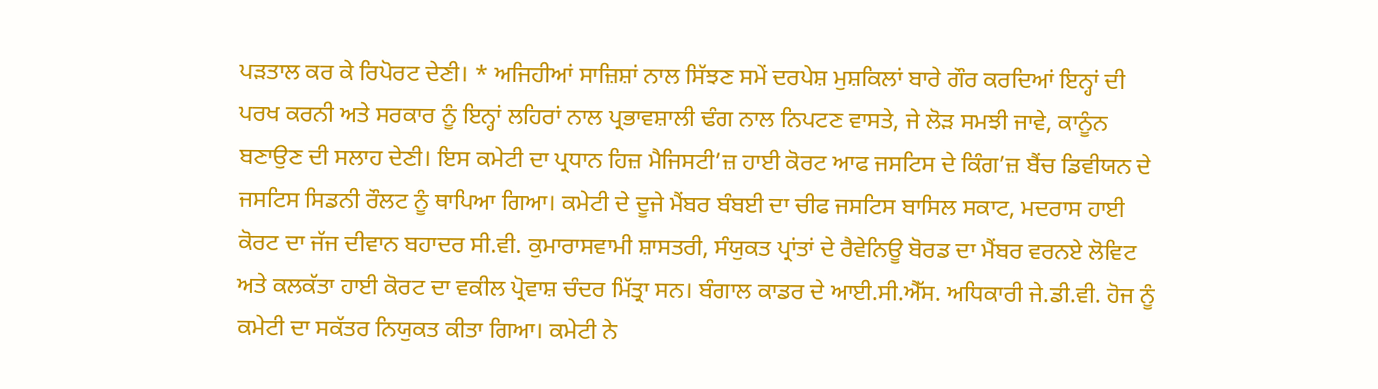ਪੜਤਾਲ ਕਰ ਕੇ ਰਿਪੋਰਟ ਦੇਣੀ। * ਅਜਿਹੀਆਂ ਸਾਜ਼ਿਸ਼ਾਂ ਨਾਲ ਸਿੱਝਣ ਸਮੇਂ ਦਰਪੇਸ਼ ਮੁਸ਼ਕਿਲਾਂ ਬਾਰੇ ਗੌਰ ਕਰਦਿਆਂ ਇਨ੍ਹਾਂ ਦੀ ਪਰਖ ਕਰਨੀ ਅਤੇ ਸਰਕਾਰ ਨੂੰ ਇਨ੍ਹਾਂ ਲਹਿਰਾਂ ਨਾਲ ਪ੍ਰਭਾਵਸ਼ਾਲੀ ਢੰਗ ਨਾਲ ਨਿਪਟਣ ਵਾਸਤੇ, ਜੇ ਲੋੜ ਸਮਝੀ ਜਾਵੇ, ਕਾਨੂੰਨ ਬਣਾਉਣ ਦੀ ਸਲਾਹ ਦੇਣੀ। ਇਸ ਕਮੇਟੀ ਦਾ ਪ੍ਰਧਾਨ ਹਿਜ਼ ਮੈਜਿਸਟੀ’ਜ਼ ਹਾਈ ਕੋਰਟ ਆਫ ਜਸਟਿਸ ਦੇ ਕਿੰਗ’ਜ਼ ਬੈਂਚ ਡਿਵੀਯਨ ਦੇ ਜਸਟਿਸ ਸਿਡਨੀ ਰੌਲਟ ਨੂੰ ਥਾਪਿਆ ਗਿਆ। ਕਮੇਟੀ ਦੇ ਦੂਜੇ ਮੈਂਬਰ ਬੰਬਈ ਦਾ ਚੀਫ ਜਸਟਿਸ ਬਾਸਿਲ ਸਕਾਟ, ਮਦਰਾਸ ਹਾਈ ਕੋਰਟ ਦਾ ਜੱਜ ਦੀਵਾਨ ਬਹਾਦਰ ਸੀ.ਵੀ. ਕੁਮਾਰਾਸਵਾਮੀ ਸ਼ਾਸਤਰੀ, ਸੰਯੁਕਤ ਪ੍ਰਾਂਤਾਂ ਦੇ ਰੈਵੇਨਿਊ ਬੋਰਡ ਦਾ ਮੈਂਬਰ ਵਰਨਏ ਲੋਵਿਟ ਅਤੇ ਕਲਕੱਤਾ ਹਾਈ ਕੋਰਟ ਦਾ ਵਕੀਲ ਪ੍ਰੋਵਾਸ਼ ਚੰਦਰ ਮਿੱਤ੍ਰਾ ਸਨ। ਬੰਗਾਲ ਕਾਡਰ ਦੇ ਆਈ.ਸੀ.ਐੱਸ. ਅਧਿਕਾਰੀ ਜੇ.ਡੀ.ਵੀ. ਹੋਜ ਨੂੰ ਕਮੇਟੀ ਦਾ ਸਕੱਤਰ ਨਿਯੁਕਤ ਕੀਤਾ ਗਿਆ। ਕਮੇਟੀ ਨੇ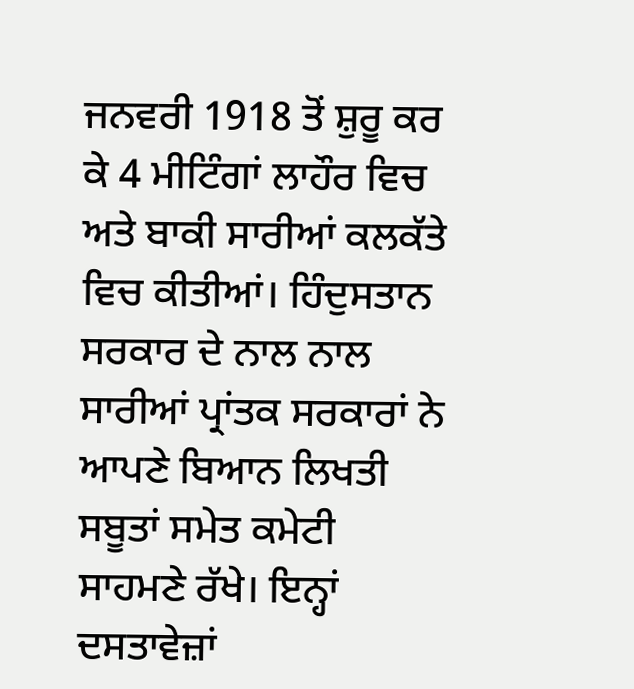ਜਨਵਰੀ 1918 ਤੋਂ ਸ਼ੁਰੂ ਕਰ ਕੇ 4 ਮੀਟਿੰਗਾਂ ਲਾਹੌਰ ਵਿਚ ਅਤੇ ਬਾਕੀ ਸਾਰੀਆਂ ਕਲਕੱਤੇ ਵਿਚ ਕੀਤੀਆਂ। ਹਿੰਦੁਸਤਾਨ ਸਰਕਾਰ ਦੇ ਨਾਲ ਨਾਲ ਸਾਰੀਆਂ ਪ੍ਰਾਂਤਕ ਸਰਕਾਰਾਂ ਨੇ ਆਪਣੇ ਬਿਆਨ ਲਿਖਤੀ ਸਬੂਤਾਂ ਸਮੇਤ ਕਮੇਟੀ ਸਾਹਮਣੇ ਰੱਖੇ। ਇਨ੍ਹਾਂ ਦਸਤਾਵੇਜ਼ਾਂ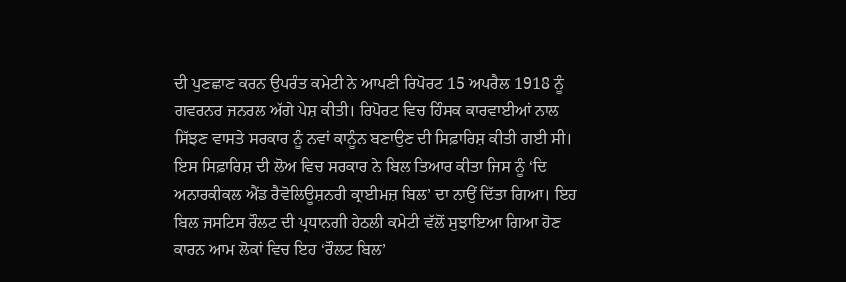ਦੀ ਪੁਣਛਾਣ ਕਰਨ ਉਪਰੰਤ ਕਮੇਟੀ ਨੇ ਆਪਣੀ ਰਿਪੋਰਟ 15 ਅਪਰੈਲ 1918 ਨੂੰ ਗਵਰਨਰ ਜਨਰਲ ਅੱਗੇ ਪੇਸ਼ ਕੀਤੀ। ਰਿਪੋਰਟ ਵਿਚ ਹਿੰਸਕ ਕਾਰਵਾਈਆਂ ਨਾਲ ਸਿੱਝਣ ਵਾਸਤੇ ਸਰਕਾਰ ਨੂੰ ਨਵਾਂ ਕਾਨੂੰਨ ਬਣਾਉਣ ਦੀ ਸਿਫ਼ਾਰਿਸ਼ ਕੀਤੀ ਗਈ ਸੀ। ਇਸ ਸਿਫ਼ਾਰਿਸ਼ ਦੀ ਲੋਅ ਵਿਚ ਸਰਕਾਰ ਨੇ ਬਿਲ ਤਿਆਰ ਕੀਤਾ ਜਿਸ ਨੂੰ ‘ਦਿ ਅਨਾਰਕੀਕਲ ਐਂਡ ਰੈਵੋਲਿਊਸ਼ਨਰੀ ਕ੍ਰਾਈਮਜ਼ ਬਿਲ’ ਦਾ ਨਾਉਂ ਦਿੱਤਾ ਗਿਆ। ਇਹ ਬਿਲ ਜਸਟਿਸ ਰੌਲਟ ਦੀ ਪ੍ਰਧਾਨਗੀ ਹੇਠਲੀ ਕਮੇਟੀ ਵੱਲੋਂ ਸੁਝਾਇਆ ਗਿਆ ਹੋਣ ਕਾਰਨ ਆਮ ਲੋਕਾਂ ਵਿਚ ਇਹ ‘ਰੌਲਟ ਬਿਲ’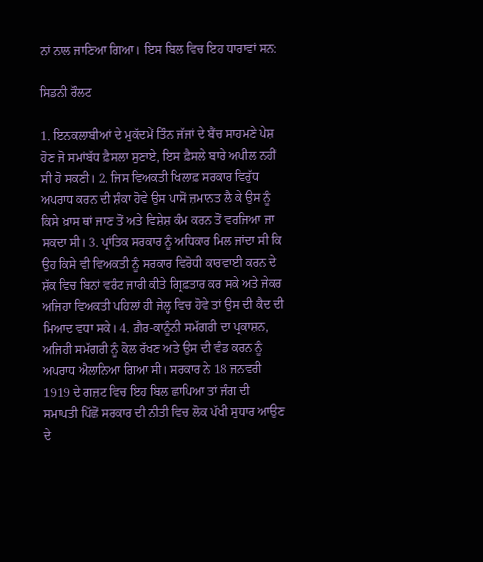ਨਾਂ ਨਾਲ ਜਾਣਿਆ ਗਿਆ। ਇਸ ਬਿਲ ਵਿਚ ਇਹ ਧਾਰਾਵਾਂ ਸਨ:

ਸਿਡਨੀ ਰੌਲਟ

1. ਇਨਕਲਾਬੀਆਂ ਦੇ ਮੁਕੱਦਮੇਂ ਤਿੰਨ ਜੱਜਾਂ ਦੇ ਬੈਂਚ ਸਾਹਮਣੇ ਪੇਸ਼ ਹੋਣ ਜੋ ਸਮਾਂਬੱਧ ਫ਼ੈਸਲਾ ਸੁਣਾਏ, ਇਸ ਫ਼ੈਸਲੇ ਬਾਰੇ ਅਪੀਲ ਨਹੀਂ ਸੀ ਹੋ ਸਕਣੀ। 2. ਜਿਸ ਵਿਅਕਤੀ ਖਿਲਾਫ਼ ਸਰਕਾਰ ਵਿਰੁੱਧ ਅਪਰਾਧ ਕਰਨ ਦੀ ਸ਼ੰਕਾ ਹੋਵੇ ਉਸ ਪਾਸੋਂ ਜ਼ਮਾਨਤ ਲੈ ਕੇ ਉਸ ਨੂੰ ਕਿਸੇ ਖ਼ਾਸ ਥਾਂ ਜਾਣ ਤੋਂ ਅਤੇ ਵਿਸ਼ੇਸ਼ ਕੰਮ ਕਰਨ ਤੋਂ ਵਰਜਿਆ ਜਾ ਸਕਦਾ ਸੀ। 3. ਪ੍ਰਾਂਤਿਕ ਸਰਕਾਰ ਨੂੰ ਅਧਿਕਾਰ ਮਿਲ ਜਾਂਦਾ ਸੀ ਕਿ ਉਹ ਕਿਸੇ ਵੀ ਵਿਅਕਤੀ ਨੂੰ ਸਰਕਾਰ ਵਿਰੋਧੀ ਕਾਰਵਾਈ ਕਰਨ ਦੇ ਸ਼ੱਕ ਵਿਚ ਬਿਨਾਂ ਵਰੰਟ ਜਾਰੀ ਕੀਤੇ ਗ੍ਰਿਫ਼ਤਾਰ ਕਰ ਸਕੇ ਅਤੇ ਜੇਕਰ ਅਜਿਹਾ ਵਿਅਕਤੀ ਪਹਿਲਾਂ ਹੀ ਜੇਲ੍ਹ ਵਿਚ ਹੋਵੇ ਤਾਂ ਉਸ ਦੀ ਕੈਦ ਦੀ ਮਿਆਦ ਵਧਾ ਸਕੇ। 4. ਗ਼ੈਰ-ਕਾਨੂੰਨੀ ਸਮੱਗਰੀ ਦਾ ਪ੍ਰਕਾਸ਼ਨ, ਅਜਿਹੀ ਸਮੱਗਰੀ ਨੂੰ ਕੋਲ ਰੱਖਣ ਅਤੇ ਉਸ ਦੀ ਵੰਡ ਕਰਨ ਨੂੰ ਅਪਰਾਧ ਐਲਾਨਿਆ ਗਿਆ ਸੀ। ਸਰਕਾਰ ਨੇ 18 ਜਨਵਰੀ 1919 ਦੇ ਗਜ਼ਟ ਵਿਚ ਇਹ ਬਿਲ ਛਾਪਿਆ ਤਾਂ ਜੰਗ ਦੀ ਸਮਾਪਤੀ ਪਿੱਛੋਂ ਸਰਕਾਰ ਦੀ ਨੀਤੀ ਵਿਚ ਲੋਕ ਪੱਖੀ ਸੁਧਾਰ ਆਉਣ ਦੇ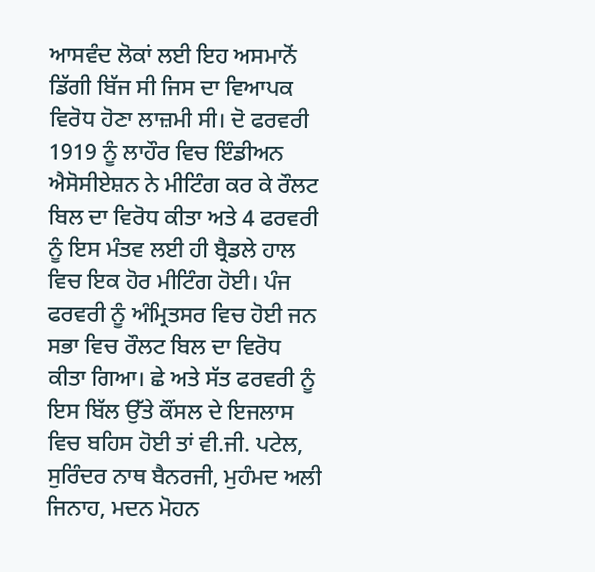ਆਸਵੰਦ ਲੋਕਾਂ ਲਈ ਇਹ ਅਸਮਾਨੋਂ ਡਿੱਗੀ ਬਿੱਜ ਸੀ ਜਿਸ ਦਾ ਵਿਆਪਕ ਵਿਰੋਧ ਹੋਣਾ ਲਾਜ਼ਮੀ ਸੀ। ਦੋ ਫਰਵਰੀ 1919 ਨੂੰ ਲਾਹੌਰ ਵਿਚ ਇੰਡੀਅਨ ਐਸੋਸੀਏਸ਼ਨ ਨੇ ਮੀਟਿੰਗ ਕਰ ਕੇ ਰੌਲਟ ਬਿਲ ਦਾ ਵਿਰੋਧ ਕੀਤਾ ਅਤੇ 4 ਫਰਵਰੀ ਨੂੰ ਇਸ ਮੰਤਵ ਲਈ ਹੀ ਬ੍ਰੈਡਲੇ ਹਾਲ ਵਿਚ ਇਕ ਹੋਰ ਮੀਟਿੰਗ ਹੋਈ। ਪੰਜ ਫਰਵਰੀ ਨੂੰ ਅੰਮ੍ਰਿਤਸਰ ਵਿਚ ਹੋਈ ਜਨ ਸਭਾ ਵਿਚ ਰੌਲਟ ਬਿਲ ਦਾ ਵਿਰੋਧ ਕੀਤਾ ਗਿਆ। ਛੇ ਅਤੇ ਸੱਤ ਫਰਵਰੀ ਨੂੰ ਇਸ ਬਿੱਲ ਉੱਤੇ ਕੌਂਸਲ ਦੇ ਇਜਲਾਸ ਵਿਚ ਬਹਿਸ ਹੋਈ ਤਾਂ ਵੀ.ਜੀ. ਪਟੇਲ, ਸੁਰਿੰਦਰ ਨਾਥ ਬੈਨਰਜੀ, ਮੁਹੰਮਦ ਅਲੀ ਜਿਨਾਹ, ਮਦਨ ਮੋਹਨ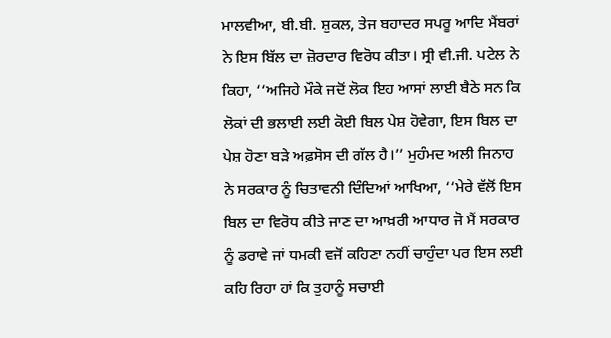ਮਾਲਵੀਆ, ਬੀ.ਬੀ. ਸ਼ੁਕਲ, ਤੇਜ ਬਹਾਦਰ ਸਪਰੂ ਆਦਿ ਮੈਂਬਰਾਂ ਨੇ ਇਸ ਬਿੱਲ ਦਾ ਜ਼ੋਰਦਾਰ ਵਿਰੋਧ ਕੀਤਾ। ਸ੍ਰੀ ਵੀ.ਜੀ. ਪਟੇਲ ਨੇ ਕਿਹਾ, ‘‘ਅਜਿਹੇ ਮੌਕੇ ਜਦੋਂ ਲੋਕ ਇਹ ਆਸਾਂ ਲਾਈ ਬੈਠੇ ਸਨ ਕਿ ਲੋਕਾਂ ਦੀ ਭਲਾਈ ਲਈ ਕੋਈ ਬਿਲ ਪੇਸ਼ ਹੋਵੇਗਾ, ਇਸ ਬਿਲ ਦਾ ਪੇਸ਼ ਹੋਣਾ ਬੜੇ ਅਫ਼ਸੋਸ ਦੀ ਗੱਲ ਹੈ।’’ ਮੁਹੰਮਦ ਅਲੀ ਜਿਨਾਹ ਨੇ ਸਰਕਾਰ ਨੂੰ ਚਿਤਾਵਨੀ ਦਿੰਦਿਆਂ ਆਖਿਆ, ‘‘ਮੇਰੇ ਵੱਲੋਂ ਇਸ ਬਿਲ ਦਾ ਵਿਰੋਧ ਕੀਤੇ ਜਾਣ ਦਾ ਆਖ਼ਰੀ ਆਧਾਰ ਜੋ ਮੈਂ ਸਰਕਾਰ ਨੂੰ ਡਰਾਵੇ ਜਾਂ ਧਮਕੀ ਵਜੋਂ ਕਹਿਣਾ ਨਹੀਂ ਚਾਹੁੰਦਾ ਪਰ ਇਸ ਲਈ ਕਹਿ ਰਿਹਾ ਹਾਂ ਕਿ ਤੁਹਾਨੂੰ ਸਚਾਈ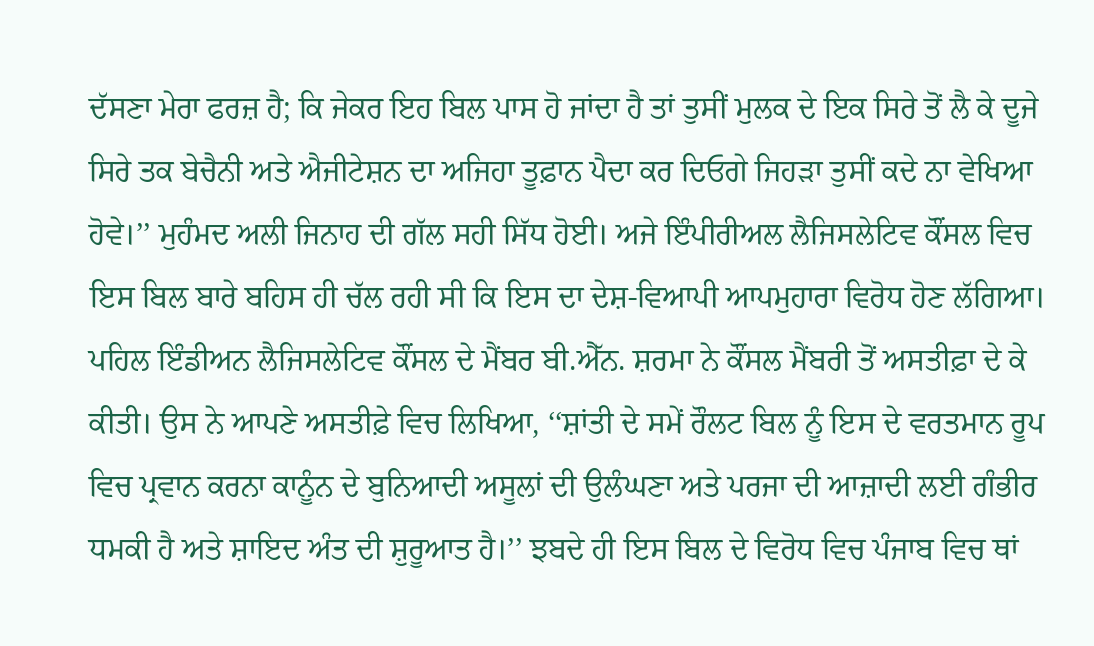ਦੱਸਣਾ ਮੇਰਾ ਫਰਜ਼ ਹੈ; ਕਿ ਜੇਕਰ ਇਹ ਬਿਲ ਪਾਸ ਹੋ ਜਾਂਦਾ ਹੈ ਤਾਂ ਤੁਸੀਂ ਮੁਲਕ ਦੇ ਇਕ ਸਿਰੇ ਤੋਂ ਲੈ ਕੇ ਦੂਜੇ ਸਿਰੇ ਤਕ ਬੇਚੈਨੀ ਅਤੇ ਐਜੀਟੇਸ਼ਨ ਦਾ ਅਜਿਹਾ ਤੂਫ਼ਾਨ ਪੈਦਾ ਕਰ ਦਿਓਗੇ ਜਿਹੜਾ ਤੁਸੀਂ ਕਦੇ ਨਾ ਵੇਖਿਆ ਹੋਵੇ।’’ ਮੁਹੰਮਦ ਅਲੀ ਜਿਨਾਹ ਦੀ ਗੱਲ ਸਹੀ ਸਿੱਧ ਹੋਈ। ਅਜੇ ਇੰਪੀਰੀਅਲ ਲੈਜਿਸਲੇਟਿਵ ਕੌਂਸਲ ਵਿਚ ਇਸ ਬਿਲ ਬਾਰੇ ਬਹਿਸ ਹੀ ਚੱਲ ਰਹੀ ਸੀ ਕਿ ਇਸ ਦਾ ਦੇਸ਼-ਵਿਆਪੀ ਆਪਮੁਹਾਰਾ ਵਿਰੋਧ ਹੋਣ ਲੱਗਿਆ। ਪਹਿਲ ਇੰਡੀਅਨ ਲੈਜਿਸਲੇਟਿਵ ਕੌਂਸਲ ਦੇ ਮੈਂਬਰ ਬੀ.ਐੱਨ. ਸ਼ਰਮਾ ਨੇ ਕੌਂਸਲ ਮੈਂਬਰੀ ਤੋਂ ਅਸਤੀਫ਼ਾ ਦੇ ਕੇ ਕੀਤੀ। ਉਸ ਨੇ ਆਪਣੇ ਅਸਤੀਫ਼ੇ ਵਿਚ ਲਿਖਿਆ, ‘‘ਸ਼ਾਂਤੀ ਦੇ ਸਮੇਂ ਰੌਲਟ ਬਿਲ ਨੂੰ ਇਸ ਦੇ ਵਰਤਮਾਨ ਰੂਪ ਵਿਚ ਪ੍ਰਵਾਨ ਕਰਨਾ ਕਾਨੂੰਨ ਦੇ ਬੁਨਿਆਦੀ ਅਸੂਲਾਂ ਦੀ ਉਲੰਘਣਾ ਅਤੇ ਪਰਜਾ ਦੀ ਆਜ਼ਾਦੀ ਲਈ ਗੰਭੀਰ ਧਮਕੀ ਹੈ ਅਤੇ ਸ਼ਾਇਦ ਅੰਤ ਦੀ ਸ਼ੁਰੂਆਤ ਹੈ।’’ ਝਬਦੇ ਹੀ ਇਸ ਬਿਲ ਦੇ ਵਿਰੋਧ ਵਿਚ ਪੰਜਾਬ ਵਿਚ ਥਾਂ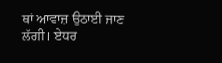ਥਾਂ ਆਵਾਜ਼ ਉਠਾਈ ਜਾਣ ਲੱਗੀ। ਏਧਰ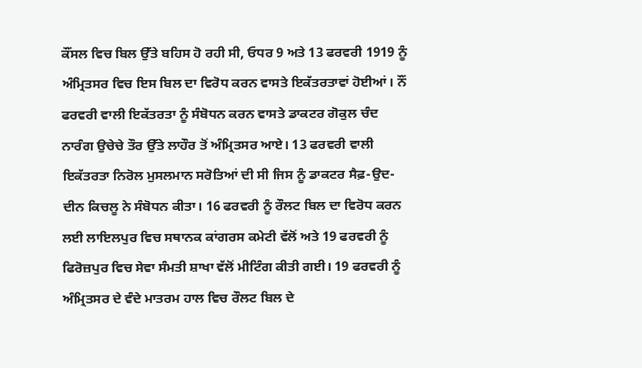ਕੌਂਸਲ ਵਿਚ ਬਿਲ ਉੱਤੇ ਬਹਿਸ ਹੋ ਰਹੀ ਸੀ, ਓਧਰ 9 ਅਤੇ 13 ਫਰਵਰੀ 1919 ਨੂੰ ਅੰਮ੍ਰਿਤਸਰ ਵਿਚ ਇਸ ਬਿਲ ਦਾ ਵਿਰੋਧ ਕਰਨ ਵਾਸਤੇ ਇਕੱਤਰਤਾਵਾਂ ਹੋਈਆਂ। ਨੌਂ ਫਰਵਰੀ ਵਾਲੀ ਇਕੱਤਰਤਾ ਨੂੰ ਸੰਬੋਧਨ ਕਰਨ ਵਾਸਤੇ ਡਾਕਟਰ ਗੋਕੁਲ ਚੰਦ ਨਾਰੰਗ ਉਚੇਚੇ ਤੌਰ ਉੱਤੇ ਲਾਹੌਰ ਤੋਂ ਅੰਮ੍ਰਿਤਸਰ ਆਏ। 13 ਫਰਵਰੀ ਵਾਲੀ ਇਕੱਤਰਤਾ ਨਿਰੋਲ ਮੁਸਲਮਾਨ ਸਰੋਤਿਆਂ ਦੀ ਸੀ ਜਿਸ ਨੂੰ ਡਾਕਟਰ ਸੈਫ਼-ਉਦ-ਦੀਨ ਕਿਚਲੂ ਨੇ ਸੰਬੋਧਨ ਕੀਤਾ। 16 ਫਰਵਰੀ ਨੂੰ ਰੌਲਟ ਬਿਲ ਦਾ ਵਿਰੋਧ ਕਰਨ ਲਈ ਲਾਇਲਪੁਰ ਵਿਚ ਸਥਾਨਕ ਕਾਂਗਰਸ ਕਮੇਟੀ ਵੱਲੋਂ ਅਤੇ 19 ਫਰਵਰੀ ਨੂੰ ਫਿਰੋਜ਼ਪੁਰ ਵਿਚ ਸੇਵਾ ਸੰਮਤੀ ਸ਼ਾਖਾ ਵੱਲੋਂ ਮੀਟਿੰਗ ਕੀਤੀ ਗਈ। 19 ਫਰਵਰੀ ਨੂੰ ਅੰਮ੍ਰਿਤਸਰ ਦੇ ਵੰਦੇ ਮਾਤਰਮ ਹਾਲ ਵਿਚ ਰੌਲਟ ਬਿਲ ਦੇ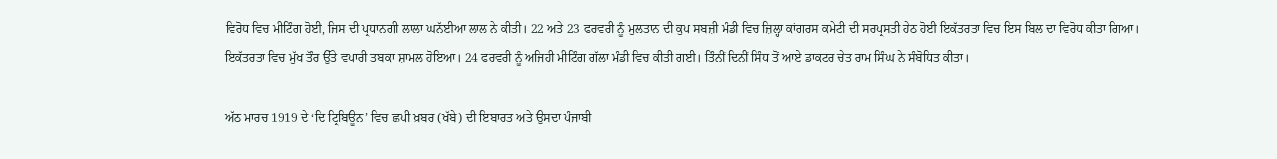ਵਿਰੋਧ ਵਿਚ ਮੀਟਿੰਗ ਹੋਈ, ਜਿਸ ਦੀ ਪ੍ਰਧਾਨਗੀ ਲਾਲਾ ਘਨੱਈਆ ਲਾਲ ਨੇ ਕੀਤੀ। 22 ਅਤੇ 23 ਫਰਵਰੀ ਨੂੰ ਮੁਲਤਾਨ ਦੀ ਕੁਪ ਸਬਜ਼ੀ ਮੰਡੀ ਵਿਚ ਜ਼ਿਲ੍ਹਾ ਕਾਂਗਰਸ ਕਮੇਟੀ ਦੀ ਸਰਪ੍ਰਸਤੀ ਹੇਠ ਹੋਈ ਇਕੱਤਰਤਾ ਵਿਚ ਇਸ ਬਿਲ ਦਾ ਵਿਰੋਧ ਕੀਤਾ ਗਿਆ। ਇਕੱਤਰਤਾ ਵਿਚ ਮੁੱਖ ਤੌਰ ਉੱਤੇ ਵਪਾਰੀ ਤਬਕਾ ਸ਼ਾਮਲ ਹੋਇਆ। 24 ਫਰਵਰੀ ਨੂੰ ਅਜਿਹੀ ਮੀਟਿੰਗ ਗੱਲਾ ਮੰਡੀ ਵਿਚ ਕੀਤੀ ਗਈ। ਤਿੰਨੀਂ ਦਿਨੀਂ ਸਿੰਧ ਤੋਂ ਆਏ ਡਾਕਟਰ ਚੇਤ ਰਾਮ ਸਿੰਘ ਨੇ ਸੰਬੋਧਿਤ ਕੀਤਾ।

ਅੱਠ ਮਾਰਚ 1919 ਦੇ ‘ਦਿ ਟ੍ਰਿਬਿਊਨ’ ਵਿਚ ਛਪੀ ਖ਼ਬਰ (ਖੱਬੇ) ਦੀ ਇਬਾਰਤ ਅਤੇ ਉਸਦਾ ਪੰਜਾਬੀ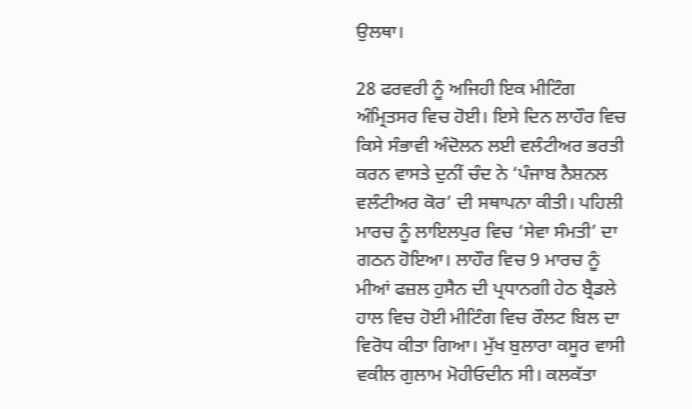ਉਲਥਾ।

28 ਫਰਵਰੀ ਨੂੰ ਅਜਿਹੀ ਇਕ ਮੀਟਿੰਗ ਅੰਮ੍ਰਿਤਸਰ ਵਿਚ ਹੋਈ। ਇਸੇ ਦਿਨ ਲਾਹੌਰ ਵਿਚ ਕਿਸੇ ਸੰਭਾਵੀ ਅੰਦੋਲਨ ਲਈ ਵਲੰਟੀਅਰ ਭਰਤੀ ਕਰਨ ਵਾਸਤੇ ਦੁਨੀਂ ਚੰਦ ਨੇ ‘ਪੰਜਾਬ ਨੈਸ਼ਨਲ ਵਲੰਟੀਅਰ ਕੋਰ’ ਦੀ ਸਥਾਪਨਾ ਕੀਤੀ। ਪਹਿਲੀ ਮਾਰਚ ਨੂੰ ਲਾਇਲਪੁਰ ਵਿਚ ‘ਸੇਵਾ ਸੰਮਤੀ’ ਦਾ ਗਠਨ ਹੋਇਆ। ਲਾਹੌਰ ਵਿਚ 9 ਮਾਰਚ ਨੂੰ ਮੀਆਂ ਫਜ਼ਲ ਹੁਸੈਨ ਦੀ ਪ੍ਰਧਾਨਗੀ ਹੇਠ ਬ੍ਰੈਡਲੇ ਹਾਲ ਵਿਚ ਹੋਈ ਮੀਟਿੰਗ ਵਿਚ ਰੌਲਟ ਬਿਲ ਦਾ ਵਿਰੋਧ ਕੀਤਾ ਗਿਆ। ਮੁੱਖ ਬੁਲਾਰਾ ਕਸੂਰ ਵਾਸੀ ਵਕੀਲ ਗੁਲਾਮ ਮੋਹੀਓਦੀਨ ਸੀ। ਕਲਕੱਤਾ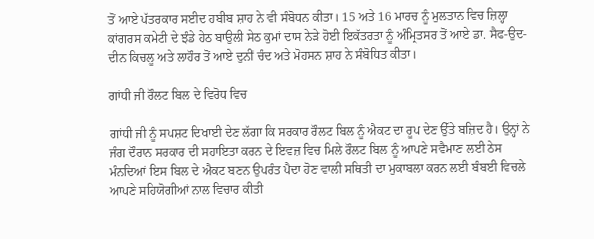ਤੋਂ ਆਏ ਪੱਤਰਕਾਰ ਸਈਦ ਹਬੀਬ ਸ਼ਾਹ ਨੇ ਵੀ ਸੰਬੋਧਨ ਕੀਤਾ। 15 ਅਤੇ 16 ਮਾਰਚ ਨੂੰ ਮੁਲਤਾਨ ਵਿਚ ਜ਼ਿਲ੍ਹਾ ਕਾਂਗਰਸ ਕਮੇਟੀ ਦੇ ਝੰਡੇ ਹੇਠ ਬਾਉਲੀ ਸੇਠ ਕੁਮਾਂ ਦਾਸ ਨੇੜੇ ਹੋਈ ਇਕੱਤਰਤਾ ਨੂੰ ਅੰਮ੍ਰਿਤਸਰ ਤੋਂ ਆਏ ਡਾ. ਸੈਫ-ਉਦ-ਦੀਨ ਕਿਚਲੂ ਅਤੇ ਲਾਹੌਰ ਤੋਂ ਆਏ ਦੁਨੀਂ ਚੰਦ ਅਤੇ ਮੋਹਸਨ ਸ਼ਾਹ ਨੇ ਸੰਬੋਧਿਤ ਕੀਤਾ।

ਗਾਂਧੀ ਜੀ ਰੌਲਟ ਬਿਲ ਦੇ ਵਿਰੋਧ ਵਿਚ

ਗਾਂਧੀ ਜੀ ਨੂੰ ਸਪਸ਼ਟ ਦਿਖਾਈ ਦੇਣ ਲੱਗਾ ਕਿ ਸਰਕਾਰ ਰੌਲਟ ਬਿਲ ਨੂੰ ਐਕਟ ਦਾ ਰੂਪ ਦੇਣ ਉੱਤੇ ਬਜ਼ਿਦ ਹੈ। ਉਨ੍ਹਾਂ ਨੇ ਜੰਗ ਦੌਰਾਨ ਸਰਕਾਰ ਦੀ ਸਹਾਇਤਾ ਕਰਨ ਦੇ ਇਵਜ਼ ਵਿਚ ਮਿਲੇ ਰੌਲਟ ਬਿਲ ਨੂੰ ਆਪਣੇ ਸਵੈਮਾਣ ਲਈ ਠੇਸ ਮੰਨਦਿਆਂ ਇਸ ਬਿਲ ਦੇ ਐਕਟ ਬਣਨ ਉਪਰੰਤ ਪੈਦਾ ਹੋਣ ਵਾਲੀ ਸਥਿਤੀ ਦਾ ਮੁਕਾਬਲਾ ਕਰਨ ਲਈ ਬੰਬਈ ਵਿਚਲੇ ਆਪਣੇ ਸਹਿਯੋਗੀਆਂ ਨਾਲ ਵਿਚਾਰ ਕੀਤੀ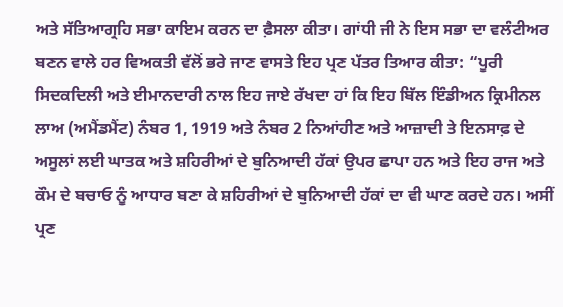ਅਤੇ ਸੱਤਿਆਗ੍ਰਹਿ ਸਭਾ ਕਾਇਮ ਕਰਨ ਦਾ ਫ਼ੈਸਲਾ ਕੀਤਾ। ਗਾਂਧੀ ਜੀ ਨੇ ਇਸ ਸਭਾ ਦਾ ਵਲੰਟੀਅਰ ਬਣਨ ਵਾਲੇ ਹਰ ਵਿਅਕਤੀ ਵੱਲੋਂ ਭਰੇ ਜਾਣ ਵਾਸਤੇ ਇਹ ਪ੍ਰਣ ਪੱਤਰ ਤਿਆਰ ਕੀਤਾ: “ਪੂਰੀ ਸਿਦਕਦਿਲੀ ਅਤੇ ਈਮਾਨਦਾਰੀ ਨਾਲ ਇਹ ਜਾਏ ਰੱਖਦਾ ਹਾਂ ਕਿ ਇਹ ਬਿੱਲ ਇੰਡੀਅਨ ਕ੍ਰਿਮੀਨਲ ਲਾਅ (ਅਮੈਂਡਮੈਂਟ) ਨੰਬਰ 1, 1919 ਅਤੇ ਨੰਬਰ 2 ਨਿਆਂਹੀਣ ਅਤੇ ਆਜ਼ਾਦੀ ਤੇ ਇਨਸਾਫ਼ ਦੇ ਅਸੂਲਾਂ ਲਈ ਘਾਤਕ ਅਤੇ ਸ਼ਹਿਰੀਆਂ ਦੇ ਬੁਨਿਆਦੀ ਹੱਕਾਂ ਉਪਰ ਛਾਪਾ ਹਨ ਅਤੇ ਇਹ ਰਾਜ ਅਤੇ ਕੌਮ ਦੇ ਬਚਾਓ ਨੂੰ ਆਧਾਰ ਬਣਾ ਕੇ ਸ਼ਹਿਰੀਆਂ ਦੇ ਬੁਨਿਆਦੀ ਹੱਕਾਂ ਦਾ ਵੀ ਘਾਣ ਕਰਦੇ ਹਨ। ਅਸੀਂ ਪ੍ਰਣ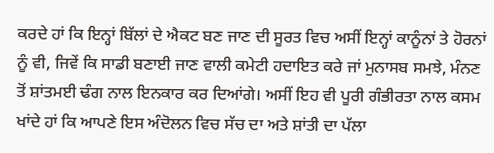ਕਰਦੇ ਹਾਂ ਕਿ ਇਨ੍ਹਾਂ ਬਿੱਲਾਂ ਦੇ ਐਕਟ ਬਣ ਜਾਣ ਦੀ ਸੂਰਤ ਵਿਚ ਅਸੀਂ ਇਨ੍ਹਾਂ ਕਾਨੂੰਨਾਂ ਤੇ ਹੋਰਨਾਂ ਨੂੰ ਵੀ, ਜਿਵੇਂ ਕਿ ਸਾਡੀ ਬਣਾਈ ਜਾਣ ਵਾਲੀ ਕਮੇਟੀ ਹਦਾਇਤ ਕਰੇ ਜਾਂ ਮੁਨਾਸਬ ਸਮਝੇ, ਮੰਨਣ ਤੋਂ ਸ਼ਾਂਤਮਈ ਢੰਗ ਨਾਲ ਇਨਕਾਰ ਕਰ ਦਿਆਂਗੇ। ਅਸੀਂ ਇਹ ਵੀ ਪੂਰੀ ਗੰਭੀਰਤਾ ਨਾਲ ਕਸਮ ਖਾਂਦੇ ਹਾਂ ਕਿ ਆਪਣੇ ਇਸ ਅੰਦੋਲਨ ਵਿਚ ਸੱਚ ਦਾ ਅਤੇ ਸ਼ਾਂਤੀ ਦਾ ਪੱਲਾ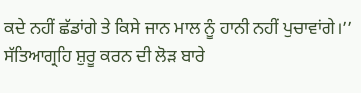ਕਦੇ ਨਹੀਂ ਛੱਡਾਂਗੇ ਤੇ ਕਿਸੇ ਜਾਨ ਮਾਲ ਨੂੰ ਹਾਨੀ ਨਹੀਂ ਪੁਚਾਵਾਂਗੇ।’’ ਸੱਤਿਆਗ੍ਰਹਿ ਸ਼ੁਰੂ ਕਰਨ ਦੀ ਲੋੜ ਬਾਰੇ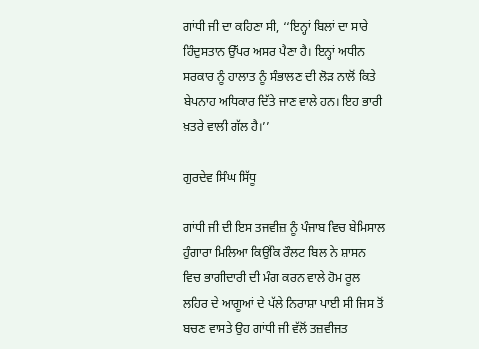ਗਾਂਧੀ ਜੀ ਦਾ ਕਹਿਣਾ ਸੀ, ‘‘ਇਨ੍ਹਾਂ ਬਿਲਾਂ ਦਾ ਸਾਰੇ ਹਿੰਦੁਸਤਾਨ ਉੱਪਰ ਅਸਰ ਪੈਣਾ ਹੈ। ਇਨ੍ਹਾਂ ਅਧੀਨ ਸਰਕਾਰ ਨੂੰ ਹਾਲਾਤ ਨੂੰ ਸੰਭਾਲਣ ਦੀ ਲੋੜ ਨਾਲੋਂ ਕਿਤੇ ਬੇਪਨਾਹ ਅਧਿਕਾਰ ਦਿੱਤੇ ਜਾਣ ਵਾਲੇ ਹਨ। ਇਹ ਭਾਰੀ ਖ਼ਤਰੇ ਵਾਲੀ ਗੱਲ ਹੈ।’’

ਗੁਰਦੇਵ ਸਿੰਘ ਸਿੱਧੂ

ਗਾਂਧੀ ਜੀ ਦੀ ਇਸ ਤਜਵੀਜ਼ ਨੂੰ ਪੰਜਾਬ ਵਿਚ ਬੇਮਿਸਾਲ ਹੁੰਗਾਰਾ ਮਿਲਿਆ ਕਿਉਂਕਿ ਰੌਲਟ ਬਿਲ ਨੇ ਸ਼ਾਸਨ ਵਿਚ ਭਾਗੀਦਾਰੀ ਦੀ ਮੰਗ ਕਰਨ ਵਾਲੇ ਹੋਮ ਰੂਲ ਲਹਿਰ ਦੇ ਆਗੂਆਂ ਦੇ ਪੱਲੇ ਨਿਰਾਸ਼ਾ ਪਾਈ ਸੀ ਜਿਸ ਤੋਂ ਬਚਣ ਵਾਸਤੇ ਉਹ ਗਾਂਧੀ ਜੀ ਵੱਲੋਂ ਤਜ਼ਵੀਜਤ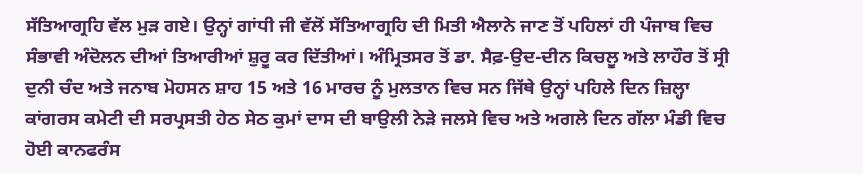ਸੱਤਿਆਗ੍ਰਹਿ ਵੱਲ ਮੁੜ ਗਏ। ਉਨ੍ਹਾਂ ਗਾਂਧੀ ਜੀ ਵੱਲੋਂ ਸੱਤਿਆਗ੍ਰਹਿ ਦੀ ਮਿਤੀ ਐਲਾਨੇ ਜਾਣ ਤੋਂ ਪਹਿਲਾਂ ਹੀ ਪੰਜਾਬ ਵਿਚ ਸੰਭਾਵੀ ਅੰਦੋਲਨ ਦੀਆਂ ਤਿਆਰੀਆਂ ਸ਼ੁਰੂ ਕਰ ਦਿੱਤੀਆਂ। ਅੰਮ੍ਰਿਤਸਰ ਤੋਂ ਡਾ. ਸੈਫ਼-ਉਦ-ਦੀਨ ਕਿਚਲੂ ਅਤੇ ਲਾਹੌਰ ਤੋਂ ਸ੍ਰੀ ਦੁਨੀ ਚੰਦ ਅਤੇ ਜਨਾਬ ਮੋਹਸਨ ਸ਼ਾਹ 15 ਅਤੇ 16 ਮਾਰਚ ਨੂੰ ਮੁਲਤਾਨ ਵਿਚ ਸਨ ਜਿੱਥੇ ਉਨ੍ਹਾਂ ਪਹਿਲੇ ਦਿਨ ਜ਼ਿਲ੍ਹਾ ਕਾਂਗਰਸ ਕਮੇਟੀ ਦੀ ਸਰਪ੍ਰਸਤੀ ਹੇਠ ਸੇਠ ਕੁਮਾਂ ਦਾਸ ਦੀ ਬਾਉਲੀ ਨੇੜੇ ਜਲਸੇ ਵਿਚ ਅਤੇ ਅਗਲੇ ਦਿਨ ਗੱਲਾ ਮੰਡੀ ਵਿਚ ਹੋਈ ਕਾਨਫਰੰਸ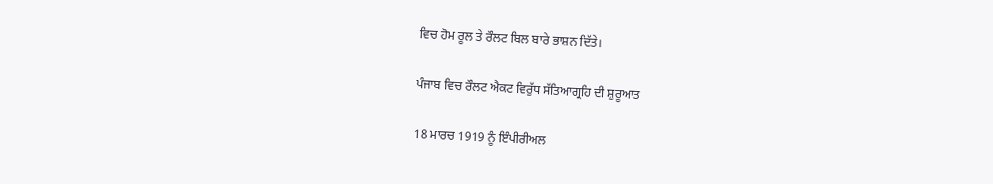ਵਿਚ ਹੋਮ ਰੂਲ ਤੇ ਰੌਲਟ ਬਿਲ ਬਾਰੇ ਭਾਸ਼ਨ ਦਿੱਤੇ।

ਪੰਜਾਬ ਵਿਚ ਰੌਲਟ ਐਕਟ ਵਿਰੁੱਧ ਸੱਤਿਆਗ੍ਰਹਿ ਦੀ ਸ਼ੁਰੂਆਤ

18 ਮਾਰਚ 1919 ਨੂੰ ਇੰਪੀਰੀਅਲ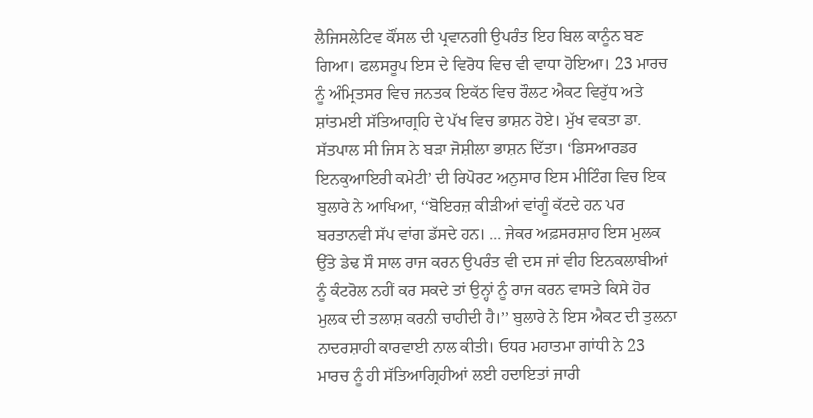ਲੈਜਿਸਲੇਟਿਵ ਕੌਂਸਲ ਦੀ ਪ੍ਰਵਾਨਗੀ ਉਪਰੰਤ ਇਹ ਬਿਲ ਕਾਨੂੰਨ ਬਣ ਗਿਆ। ਫਲਸਰੂਪ ਇਸ ਦੇ ਵਿਰੋਧ ਵਿਚ ਵੀ ਵਾਧਾ ਹੋਇਆ। 23 ਮਾਰਚ ਨੂੰ ਅੰਮ੍ਰਿਤਸਰ ਵਿਚ ਜਨਤਕ ਇਕੱਠ ਵਿਚ ਰੌਲਟ ਐਕਟ ਵਿਰੁੱਧ ਅਤੇ ਸ਼ਾਂਤਮਈ ਸੱਤਿਆਗ੍ਰਹਿ ਦੇ ਪੱਖ ਵਿਚ ਭਾਸ਼ਨ ਹੋਏ। ਮੁੱਖ ਵਕਤਾ ਡਾ. ਸੱਤਪਾਲ ਸੀ ਜਿਸ ਨੇ ਬੜਾ ਜੋਸ਼ੀਲਾ ਭਾਸ਼ਨ ਦਿੱਤਾ। ‘ਡਿਸਆਰਡਰ ਇਨਕੁਆਇਰੀ ਕਮੇਟੀ’ ਦੀ ਰਿਪੋਰਟ ਅਨੁਸਾਰ ਇਸ ਮੀਟਿੰਗ ਵਿਚ ਇਕ ਬੁਲਾਰੇ ਨੇ ਆਖਿਆ, ‘‘ਬੋਇਰਜ਼ ਕੀੜੀਆਂ ਵਾਂਗੂੰ ਕੱਟਦੇ ਹਨ ਪਰ ਬਰਤਾਨਵੀ ਸੱਪ ਵਾਂਗ ਡੱਸਦੇ ਹਨ। ... ਜੇਕਰ ਅਫ਼ਸਰਸ਼ਾਹ ਇਸ ਮੁਲਕ ਉੱਤੇ ਡੇਢ ਸੌ ਸਾਲ ਰਾਜ ਕਰਨ ਉਪਰੰਤ ਵੀ ਦਸ ਜਾਂ ਵੀਹ ਇਨਕਲਾਬੀਆਂ ਨੂੰ ਕੰਟਰੋਲ ਨਹੀਂ ਕਰ ਸਕਦੇ ਤਾਂ ਉਨ੍ਹਾਂ ਨੂੰ ਰਾਜ ਕਰਨ ਵਾਸਤੇ ਕਿਸੇ ਹੋਰ ਮੁਲਕ ਦੀ ਤਲਾਸ਼ ਕਰਨੀ ਚਾਹੀਦੀ ਹੈ।’’ ਬੁਲਾਰੇ ਨੇ ਇਸ ਐਕਟ ਦੀ ਤੁਲਨਾ ਨਾਦਰਸ਼ਾਹੀ ਕਾਰਵਾਈ ਨਾਲ ਕੀਤੀ। ਓਧਰ ਮਹਾਤਮਾ ਗਾਂਧੀ ਨੇ 23 ਮਾਰਚ ਨੂੰ ਹੀ ਸੱਤਿਆਗ੍ਰਿਹੀਆਂ ਲਈ ਹਦਾਇਤਾਂ ਜਾਰੀ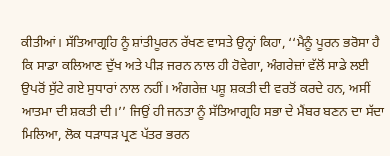ਕੀਤੀਆਂ। ਸੱਤਿਆਗ੍ਰਹਿ ਨੂੰ ਸ਼ਾਂਤੀਪੂਰਨ ਰੱਖਣ ਵਾਸਤੇ ਉਨ੍ਹਾਂ ਕਿਹਾ, ‘‘ਮੈਨੂੰ ਪੂਰਨ ਭਰੋਸਾ ਹੈ ਕਿ ਸਾਡਾ ਕਲਿਆਣ ਦੁੱਖ ਅਤੇ ਪੀੜ ਜਰਨ ਨਾਲ ਹੀ ਹੋਵੇਗਾ, ਅੰਗਰੇਜ਼ਾਂ ਵੱਲੋਂ ਸਾਡੇ ਲਈ ਉਪਰੋਂ ਸੁੱਟੇ ਗਏ ਸੁਧਾਰਾਂ ਨਾਲ ਨਹੀਂ। ਅੰਗਰੇਜ਼ ਪਸ਼ੂ ਸ਼ਕਤੀ ਦੀ ਵਰਤੋਂ ਕਰਦੇ ਹਨ, ਅਸੀਂ ਆਤਮਾ ਦੀ ਸ਼ਕਤੀ ਦੀ।’’ ਜਿਉਂ ਹੀ ਜਨਤਾ ਨੂੰ ਸੱਤਿਆਗ੍ਰਹਿ ਸਭਾ ਦੇ ਮੈਂਬਰ ਬਣਨ ਦਾ ਸੱਦਾ ਮਿਲਿਆ, ਲੋਕ ਧੜਾਧੜ ਪ੍ਰਣ ਪੱਤਰ ਭਰਨ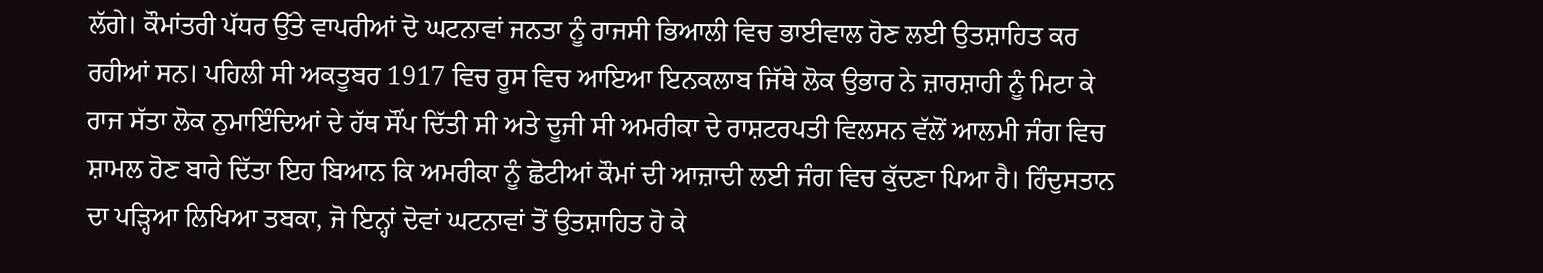ਲੱਗੇ। ਕੌਮਾਂਤਰੀ ਪੱਧਰ ਉੱਤੇ ਵਾਪਰੀਆਂ ਦੋ ਘਟਨਾਵਾਂ ਜਨਤਾ ਨੂੰ ਰਾਜਸੀ ਭਿਆਲੀ ਵਿਚ ਭਾਈਵਾਲ ਹੋਣ ਲਈ ਉਤਸ਼ਾਹਿਤ ਕਰ ਰਹੀਆਂ ਸਨ। ਪਹਿਲੀ ਸੀ ਅਕਤੂਬਰ 1917 ਵਿਚ ਰੂਸ ਵਿਚ ਆਇਆ ਇਨਕਲਾਬ ਜਿੱਥੇ ਲੋਕ ਉਭਾਰ ਨੇ ਜ਼ਾਰਸ਼ਾਹੀ ਨੂੰ ਮਿਟਾ ਕੇ ਰਾਜ ਸੱਤਾ ਲੋਕ ਨੁਮਾਇੰਦਿਆਂ ਦੇ ਹੱਥ ਸੌਂਪ ਦਿੱਤੀ ਸੀ ਅਤੇ ਦੂਜੀ ਸੀ ਅਮਰੀਕਾ ਦੇ ਰਾਸ਼ਟਰਪਤੀ ਵਿਲਸਨ ਵੱਲੋਂ ਆਲਮੀ ਜੰਗ ਵਿਚ ਸ਼ਾਮਲ ਹੋਣ ਬਾਰੇ ਦਿੱਤਾ ਇਹ ਬਿਆਨ ਕਿ ਅਮਰੀਕਾ ਨੂੰ ਛੋਟੀਆਂ ਕੌਮਾਂ ਦੀ ਆਜ਼ਾਦੀ ਲਈ ਜੰਗ ਵਿਚ ਕੁੱਦਣਾ ਪਿਆ ਹੈ। ਹਿੰਦੁਸਤਾਨ ਦਾ ਪੜ੍ਹਿਆ ਲਿਖਿਆ ਤਬਕਾ, ਜੋ ਇਨ੍ਹਾਂ ਦੋਵਾਂ ਘਟਨਾਵਾਂ ਤੋਂ ਉਤਸ਼ਾਹਿਤ ਹੋ ਕੇ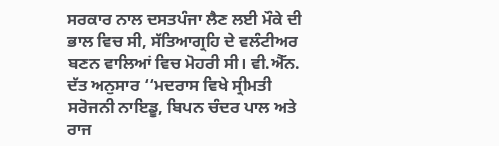ਸਰਕਾਰ ਨਾਲ ਦਸਤਪੰਜਾ ਲੈਣ ਲਈ ਮੌਕੇ ਦੀ ਭਾਲ ਵਿਚ ਸੀ, ਸੱਤਿਆਗ੍ਰਹਿ ਦੇ ਵਲੰਟੀਅਰ ਬਣਨ ਵਾਲਿਆਂ ਵਿਚ ਮੋਹਰੀ ਸੀ। ਵੀ.ਐੱਨ. ਦੱਤ ਅਨੁਸਾਰ ‘‘ਮਦਰਾਸ ਵਿਖੇ ਸ੍ਰੀਮਤੀ ਸਰੋਜਨੀ ਨਾਇਡੂ, ਬਿਪਨ ਚੰਦਰ ਪਾਲ ਅਤੇ ਰਾਜ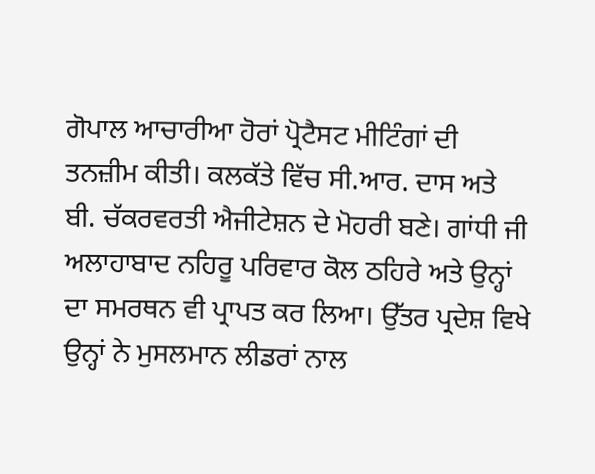ਗੋਪਾਲ ਆਚਾਰੀਆ ਹੋਰਾਂ ਪ੍ਰੋਟੈਸਟ ਮੀਟਿੰਗਾਂ ਦੀ ਤਨਜ਼ੀਮ ਕੀਤੀ। ਕਲਕੱਤੇ ਵਿੱਚ ਸੀ.ਆਰ. ਦਾਸ ਅਤੇ ਬੀ. ਚੱਕਰਵਰਤੀ ਐਜੀਟੇਸ਼ਨ ਦੇ ਮੋਹਰੀ ਬਣੇ। ਗਾਂਧੀ ਜੀ ਅਲਾਹਾਬਾਦ ਨਹਿਰੂ ਪਰਿਵਾਰ ਕੋਲ ਠਹਿਰੇ ਅਤੇ ਉਨ੍ਹਾਂ ਦਾ ਸਮਰਥਨ ਵੀ ਪ੍ਰਾਪਤ ਕਰ ਲਿਆ। ਉੱਤਰ ਪ੍ਰਦੇਸ਼ ਵਿਖੇ ਉਨ੍ਹਾਂ ਨੇ ਮੁਸਲਮਾਨ ਲੀਡਰਾਂ ਨਾਲ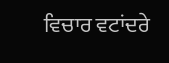ਵਿਚਾਰ ਵਟਾਂਦਰੇ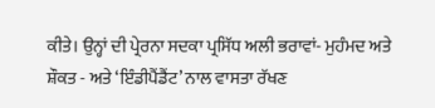ਕੀਤੇ। ਉਨ੍ਹਾਂ ਦੀ ਪ੍ਰੇਰਨਾ ਸਦਕਾ ਪ੍ਰਸਿੱਧ ਅਲੀ ਭਰਾਵਾਂ- ਮੁਹੰਮਦ ਅਤੇ ਸ਼ੌਕਤ - ਅਤੇ ‘ਇੰਡੀਪੈਂਡੈਂਟ’ ਨਾਲ ਵਾਸਤਾ ਰੱਖਣ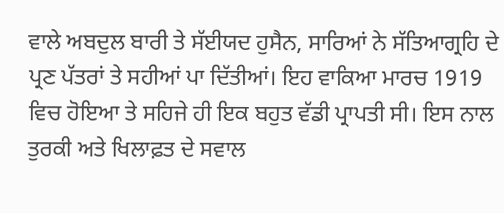ਵਾਲੇ ਅਬਦੁਲ ਬਾਰੀ ਤੇ ਸੱਈਯਦ ਹੁਸੈਨ, ਸਾਰਿਆਂ ਨੇ ਸੱਤਿਆਗ੍ਰਹਿ ਦੇ ਪ੍ਰਣ ਪੱਤਰਾਂ ਤੇ ਸਹੀਆਂ ਪਾ ਦਿੱਤੀਆਂ। ਇਹ ਵਾਕਿਆ ਮਾਰਚ 1919 ਵਿਚ ਹੋਇਆ ਤੇ ਸਹਿਜੇ ਹੀ ਇਕ ਬਹੁਤ ਵੱਡੀ ਪ੍ਰਾਪਤੀ ਸੀ। ਇਸ ਨਾਲ ਤੁਰਕੀ ਅਤੇ ਖਿਲਾਫ਼ਤ ਦੇ ਸਵਾਲ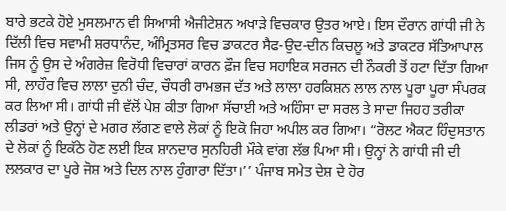ਬਾਰੇ ਭਟਕੇ ਹੋਏ ਮੁਸਲਮਾਨ ਵੀ ਸਿਆਸੀ ਐਜੀਟੇਸ਼ਨ ਅਖਾੜੇ ਵਿਚਕਾਰ ਉਤਰ ਆਏ। ਇਸ ਦੌਰਾਨ ਗਾਂਧੀ ਜੀ ਨੇ ਦਿੱਲੀ ਵਿਚ ਸਵਾਮੀ ਸ਼ਰਧਾਨੰਦ, ਅੰਮ੍ਰਿਤਸਰ ਵਿਚ ਡਾਕਟਰ ਸੈਫ-ਉਦ-ਦੀਨ ਕਿਚਲੂ ਅਤੇ ਡਾਕਟਰ ਸੱਤਿਆਪਾਲ ਜਿਸ ਨੂੰ ਉਸ ਦੇ ਅੰਗਰੇਜ਼ ਵਿਰੋਧੀ ਵਿਚਾਰਾਂ ਕਾਰਨ ਫ਼ੌਜ ਵਿਚ ਸਹਾਇਕ ਸਰਜਨ ਦੀ ਨੌਕਰੀ ਤੋਂ ਹਟਾ ਦਿੱਤਾ ਗਿਆ ਸੀ, ਲਾਹੌਰ ਵਿਚ ਲਾਲਾ ਦੁਨੀ ਚੰਦ, ਚੌਧਰੀ ਰਾਮਭਜ ਦੱਤ ਅਤੇ ਲਾਲਾ ਹਰਕਿਸ਼ਨ ਲਾਲ ਨਾਲ ਪੂਰਾ ਪੂਰਾ ਸੰਪਰਕ ਕਰ ਲਿਆ ਸੀ। ਗਾਂਧੀ ਜੀ ਵੱਲੋਂ ਪੇਸ਼ ਕੀਤਾ ਗਿਆ ਸੱਚਾਈ ਅਤੇ ਅਹਿੰਸਾ ਦਾ ਸਰਲ ਤੇ ਸਾਦਾ ਜਿਹਹ ਤਰੀਕਾ ਲੀਡਰਾਂ ਅਤੇ ਉਨ੍ਹਾਂ ਦੇ ਮਗਰ ਲੱਗਣ ਵਾਲੇ ਲੋਕਾਂ ਨੂੰ ਇਕੋ ਜਿਹਾ ਅਪੀਲ ਕਰ ਗਿਆ। “ਰੋਲਟ ਐਕਟ ਹਿੰਦੁਸਤਾਨ ਦੇ ਲੋਕਾਂ ਨੂੰ ਇਕੱਠੇ ਹੋਣ ਲਈ ਇਕ ਸ਼ਾਨਦਾਰ ਸੁਨਹਿਰੀ ਮੌਕੇ ਵਾਂਗ ਲੱਭ ਪਿਆ ਸੀ। ਉਨ੍ਹਾਂ ਨੇ ਗਾਂਧੀ ਜੀ ਦੀ ਲਲਕਾਰ ਦਾ ਪੂਰੇ ਜੋਸ਼ ਅਤੇ ਦਿਲ ਨਾਲ ਹੁੰਗਾਰਾ ਦਿੱਤਾ।’’ ਪੰਜਾਬ ਸਮੇਤ ਦੇਸ਼ ਦੇ ਹੋਰ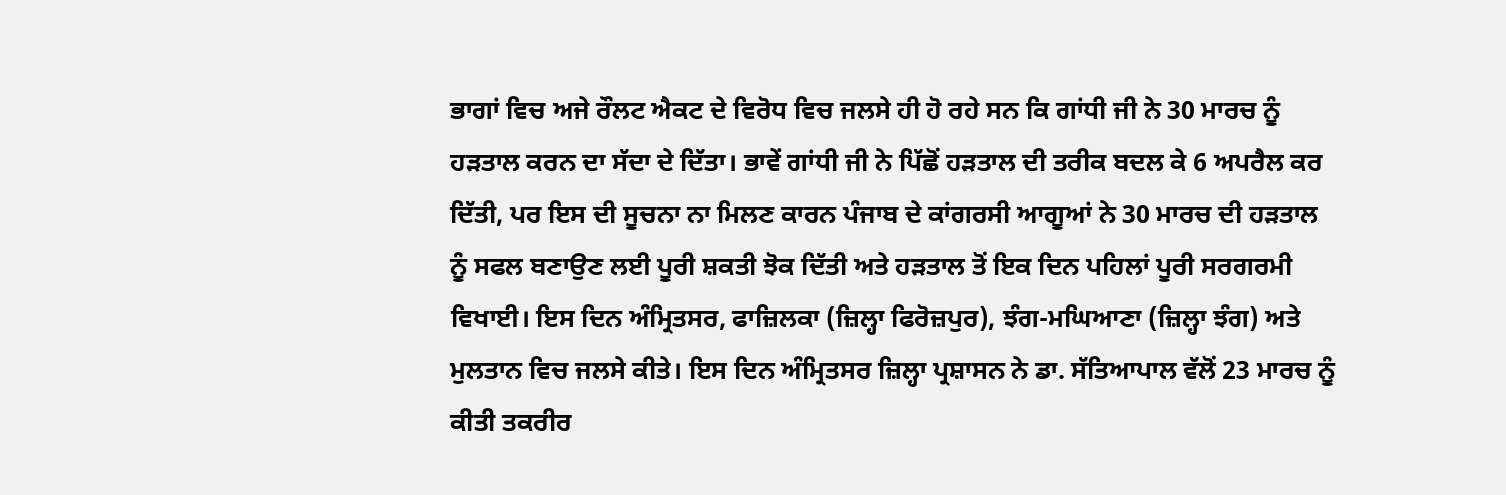ਭਾਗਾਂ ਵਿਚ ਅਜੇ ਰੌਲਟ ਐਕਟ ਦੇ ਵਿਰੋਧ ਵਿਚ ਜਲਸੇ ਹੀ ਹੋ ਰਹੇ ਸਨ ਕਿ ਗਾਂਧੀ ਜੀ ਨੇ 30 ਮਾਰਚ ਨੂੰ ਹੜਤਾਲ ਕਰਨ ਦਾ ਸੱਦਾ ਦੇ ਦਿੱਤਾ। ਭਾਵੇਂ ਗਾਂਧੀ ਜੀ ਨੇ ਪਿੱਛੋਂ ਹੜਤਾਲ ਦੀ ਤਰੀਕ ਬਦਲ ਕੇ 6 ਅਪਰੈਲ ਕਰ ਦਿੱਤੀ, ਪਰ ਇਸ ਦੀ ਸੂਚਨਾ ਨਾ ਮਿਲਣ ਕਾਰਨ ਪੰਜਾਬ ਦੇ ਕਾਂਗਰਸੀ ਆਗੂਆਂ ਨੇ 30 ਮਾਰਚ ਦੀ ਹੜਤਾਲ ਨੂੰ ਸਫਲ ਬਣਾਉਣ ਲਈ ਪੂਰੀ ਸ਼ਕਤੀ ਝੋਕ ਦਿੱਤੀ ਅਤੇ ਹੜਤਾਲ ਤੋਂ ਇਕ ਦਿਨ ਪਹਿਲਾਂ ਪੂਰੀ ਸਰਗਰਮੀ ਵਿਖਾਈ। ਇਸ ਦਿਨ ਅੰਮ੍ਰਿਤਸਰ, ਫਾਜ਼ਿਲਕਾ (ਜ਼ਿਲ੍ਹਾ ਫਿਰੋਜ਼ਪੁਰ), ਝੰਗ-ਮਘਿਆਣਾ (ਜ਼ਿਲ੍ਹਾ ਝੰਗ) ਅਤੇ ਮੁਲਤਾਨ ਵਿਚ ਜਲਸੇ ਕੀਤੇ। ਇਸ ਦਿਨ ਅੰਮ੍ਰਿਤਸਰ ਜ਼ਿਲ੍ਹਾ ਪ੍ਰਸ਼ਾਸਨ ਨੇ ਡਾ. ਸੱਤਿਆਪਾਲ ਵੱਲੋਂ 23 ਮਾਰਚ ਨੂੰ ਕੀਤੀ ਤਕਰੀਰ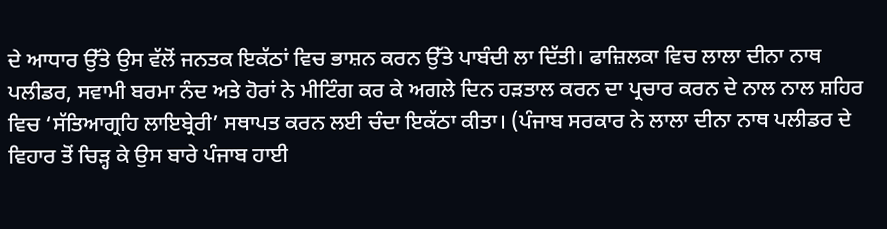ਦੇ ਆਧਾਰ ਉੱਤੇ ਉਸ ਵੱਲੋਂ ਜਨਤਕ ਇਕੱਠਾਂ ਵਿਚ ਭਾਸ਼ਨ ਕਰਨ ਉੱਤੇ ਪਾਬੰਦੀ ਲਾ ਦਿੱਤੀ। ਫਾਜ਼ਿਲਕਾ ਵਿਚ ਲਾਲਾ ਦੀਨਾ ਨਾਥ ਪਲੀਡਰ, ਸਵਾਮੀ ਬਰਮਾ ਨੰਦ ਅਤੇ ਹੋਰਾਂ ਨੇ ਮੀਟਿੰਗ ਕਰ ਕੇ ਅਗਲੇ ਦਿਨ ਹੜਤਾਲ ਕਰਨ ਦਾ ਪ੍ਰਚਾਰ ਕਰਨ ਦੇ ਨਾਲ ਨਾਲ ਸ਼ਹਿਰ ਵਿਚ ‘ਸੱਤਿਆਗ੍ਰਹਿ ਲਾਇਬ੍ਰੇਰੀ’ ਸਥਾਪਤ ਕਰਨ ਲਈ ਚੰਦਾ ਇਕੱਠਾ ਕੀਤਾ। (ਪੰਜਾਬ ਸਰਕਾਰ ਨੇ ਲਾਲਾ ਦੀਨਾ ਨਾਥ ਪਲੀਡਰ ਦੇ ਵਿਹਾਰ ਤੋਂ ਚਿੜ੍ਹ ਕੇ ਉਸ ਬਾਰੇ ਪੰਜਾਬ ਹਾਈ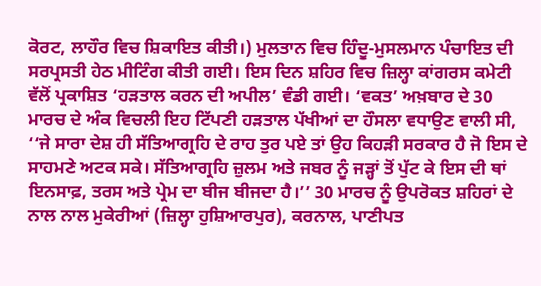ਕੋਰਟ, ਲਾਹੌਰ ਵਿਚ ਸ਼ਿਕਾਇਤ ਕੀਤੀ।) ਮੁਲਤਾਨ ਵਿਚ ਹਿੰਦੂ-ਮੁਸਲਮਾਨ ਪੰਚਾਇਤ ਦੀ ਸਰਪ੍ਰਸਤੀ ਹੇਠ ਮੀਟਿੰਗ ਕੀਤੀ ਗਈ। ਇਸ ਦਿਨ ਸ਼ਹਿਰ ਵਿਚ ਜ਼ਿਲ੍ਹਾ ਕਾਂਗਰਸ ਕਮੇਟੀ ਵੱਲੋਂ ਪ੍ਰਕਾਸ਼ਿਤ ‘ਹੜਤਾਲ ਕਰਨ ਦੀ ਅਪੀਲ’ ਵੰਡੀ ਗਈ। ‘ਵਕਤ’ ਅਖ਼ਬਾਰ ਦੇ 30 ਮਾਰਚ ਦੇ ਅੰਕ ਵਿਚਲੀ ਇਹ ਟਿੱਪਣੀ ਹੜਤਾਲ ਪੱਖੀਆਂ ਦਾ ਹੌਸਲਾ ਵਧਾਉਣ ਵਾਲੀ ਸੀ, ‘‘ਜੇ ਸਾਰਾ ਦੇਸ਼ ਹੀ ਸੱਤਿਆਗ੍ਰਹਿ ਦੇ ਰਾਹ ਤੁਰ ਪਏ ਤਾਂ ਉਹ ਕਿਹੜੀ ਸਰਕਾਰ ਹੈ ਜੋ ਇਸ ਦੇ ਸਾਹਮਣੇ ਅਟਕ ਸਕੇ। ਸੱਤਿਆਗ੍ਰਹਿ ਜ਼ੁਲਮ ਅਤੇ ਜਬਰ ਨੂੰ ਜੜ੍ਹਾਂ ਤੋਂ ਪੁੱਟ ਕੇ ਇਸ ਦੀ ਥਾਂ ਇਨਸਾਫ਼, ਤਰਸ ਅਤੇ ਪ੍ਰੇਮ ਦਾ ਬੀਜ ਬੀਜਦਾ ਹੈ।’’ 30 ਮਾਰਚ ਨੂੰ ਉਪਰੋਕਤ ਸ਼ਹਿਰਾਂ ਦੇ ਨਾਲ ਨਾਲ ਮੁਕੇਰੀਆਂ (ਜ਼ਿਲ੍ਹਾ ਹੁਸ਼ਿਆਰਪੁਰ), ਕਰਨਾਲ, ਪਾਣੀਪਤ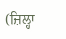(ਜ਼ਿਲ੍ਹਾ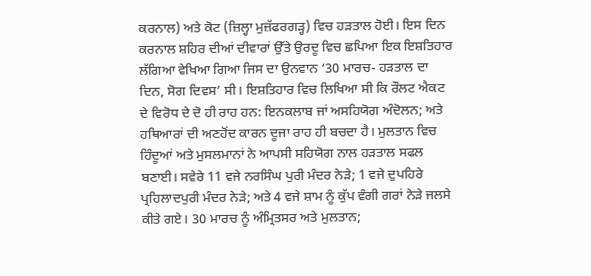ਕਰਨਾਲ) ਅਤੇ ਕੋਟ (ਜ਼ਿਲ੍ਹਾ ਮੁਜ਼ੱਫਰਗੜ੍ਹ) ਵਿਚ ਹੜਤਾਲ ਹੋਈ। ਇਸ ਦਿਨ ਕਰਨਾਲ ਸ਼ਹਿਰ ਦੀਆਂ ਦੀਵਾਰਾਂ ਉੱਤੇ ਉਰਦੂ ਵਿਚ ਛਪਿਆ ਇਕ ਇਸ਼ਤਿਹਾਰ ਲੱਗਿਆ ਵੇਖਿਆ ਗਿਆ ਜਿਸ ਦਾ ਉਨਵਾਨ ‘30 ਮਾਰਚ- ਹੜਤਾਲ ਦਾ ਦਿਨ, ਸੋਗ ਦਿਵਸ’ ਸੀ। ਇਸ਼ਤਿਹਾਰ ਵਿਚ ਲਿਖਿਆ ਸੀ ਕਿ ਰੌਲਟ ਐਕਟ ਦੇ ਵਿਰੋਧ ਦੇ ਦੋ ਹੀ ਰਾਹ ਹਨ: ਇਨਕਲਾਬ ਜਾਂ ਅਸਹਿਯੋਗ ਅੰਦੋਲਨ; ਅਤੇ ਹਥਿਆਰਾਂ ਦੀ ਅਣਹੋਂਦ ਕਾਰਨ ਦੂਜਾ ਰਾਹ ਹੀ ਬਚਦਾ ਹੈ। ਮੁਲਤਾਨ ਵਿਚ ਹਿੰਦੂਆਂ ਅਤੇ ਮੁਸਲਮਾਨਾਂ ਨੇ ਆਪਸੀ ਸਹਿਯੋਗ ਨਾਲ ਹੜਤਾਲ ਸਫਲ ਬਣਾਈ। ਸਵੇਰੇ 11 ਵਜੇ ਨਰਸਿੰਘ ਪੁਰੀ ਮੰਦਰ ਨੇੜੇ; 1 ਵਜੇ ਦੁਪਹਿਰੇ ਪ੍ਰਹਿਲਾਦਪੁਰੀ ਮੰਦਰ ਨੇੜੇ; ਅਤੇ 4 ਵਜੇ ਸ਼ਾਮ ਨੂੰ ਕੁੱਪ ਵੰਗੀ ਗਰਾਂ ਨੇੜੇ ਜਲਸੇ ਕੀਤੇ ਗਏ। 30 ਮਾਰਚ ਨੂੰ ਅੰਮ੍ਰਿਤਸਰ ਅਤੇ ਮੁਲਤਾਨ;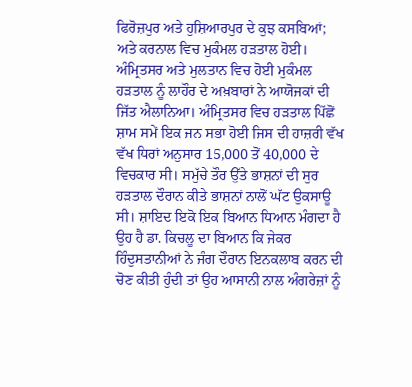ਫਿਰੋਜ਼ਪੁਰ ਅਤੇ ਹੁਸ਼ਿਆਰਪੁਰ ਦੇ ਕੁਝ ਕਸਬਿਆਂ; ਅਤੇ ਕਰਨਾਲ ਵਿਚ ਮੁਕੰਮਲ ਹੜਤਾਲ ਹੋਈ। ਅੰਮ੍ਰਿਤਸਰ ਅਤੇ ਮੁਲਤਾਨ ਵਿਚ ਹੋਈ ਮੁਕੰਮਲ ਹੜਤਾਲ ਨੂੰ ਲਾਹੌਰ ਦੇ ਅਖ਼ਬਾਰਾਂ ਨੇ ਆਯੋਜਕਾਂ ਦੀ ਜਿੱਤ ਐਲਾਨਿਆ। ਅੰਮ੍ਰਿਤਸਰ ਵਿਚ ਹੜਤਾਲ ਪਿੱਛੋਂ ਸ਼ਾਮ ਸਮੇਂ ਇਕ ਜਨ ਸਭਾ ਹੋਈ ਜਿਸ ਦੀ ਹਾਜ਼ਰੀ ਵੱਖ ਵੱਖ ਧਿਰਾਂ ਅਨੁਸਾਰ 15,000 ਤੋਂ 40,000 ਦੇ ਵਿਚਕਾਰ ਸੀ। ਸਮੁੱਚੇ ਤੌਰ ਉੱਤੇ ਭਾਸ਼ਨਾਂ ਦੀ ਸੁਰ ਹੜਤਾਲ ਦੌਰਾਨ ਕੀਤੇ ਭਾਸ਼ਨਾਂ ਨਾਲੋਂ ਘੱਟ ਉਕਸਾਊ ਸੀ। ਸ਼ਾਇਦ ਇਕੋ ਇਕ ਬਿਆਨ ਧਿਆਨ ਮੰਗਦਾ ਹੈ ਉਹ ਹੈ ਡਾ. ਕਿਚਲੂ ਦਾ ਬਿਆਨ ਕਿ ਜੇਕਰ ਹਿੰਦੁਸਤਾਨੀਆਂ ਨੇ ਜੰਗ ਦੌਰਾਨ ਇਨਕਲਾਬ ਕਰਨ ਦੀ ਚੋਣ ਕੀਤੀ ਹੁੰਦੀ ਤਾਂ ਉਹ ਆਸਾਨੀ ਨਾਲ ਅੰਗਰੇਜ਼ਾਂ ਨੂੰ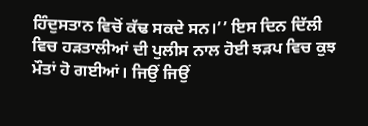ਹਿੰਦੁਸਤਾਨ ਵਿਚੋਂ ਕੱਢ ਸਕਦੇ ਸਨ।’’ ਇਸ ਦਿਨ ਦਿੱਲੀ ਵਿਚ ਹੜਤਾਲੀਆਂ ਦੀ ਪੁਲੀਸ ਨਾਲ ਹੋਈ ਝੜਪ ਵਿਚ ਕੁਝ ਮੌਤਾਂ ਹੋ ਗਈਆਂ। ਜਿਉਂ ਜਿਉਂ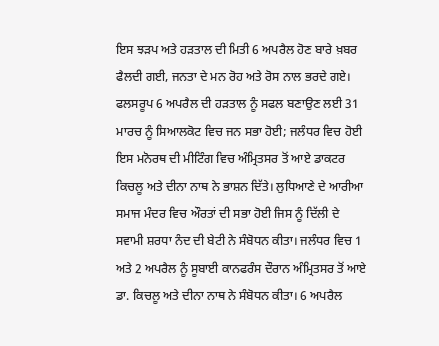ਇਸ ਝੜਪ ਅਤੇ ਹੜਤਾਲ ਦੀ ਮਿਤੀ 6 ਅਪਰੈਲ ਹੋਣ ਬਾਰੇ ਖ਼ਬਰ ਫੈਲਦੀ ਗਈ, ਜਨਤਾ ਦੇ ਮਨ ਰੋਹ ਅਤੇ ਰੋਸ ਨਾਲ ਭਰਦੇ ਗਏ। ਫਲਸਰੂਪ 6 ਅਪਰੈਲ ਦੀ ਹੜਤਾਲ ਨੂੰ ਸਫਲ ਬਣਾਉਣ ਲਈ 31 ਮਾਰਚ ਨੂੰ ਸਿਆਲਕੋਟ ਵਿਚ ਜਨ ਸਭਾ ਹੋਈ; ਜਲੰਧਰ ਵਿਚ ਹੋਈ ਇਸ ਮਨੋਰਥ ਦੀ ਮੀਟਿੰਗ ਵਿਚ ਅੰਮ੍ਰਿਤਸਰ ਤੋਂ ਆਏ ਡਾਕਟਰ ਕਿਚਲੂ ਅਤੇ ਦੀਨਾ ਨਾਥ ਨੇ ਭਾਸ਼ਨ ਦਿੱਤੇ। ਲੁਧਿਆਣੇ ਦੇ ਆਰੀਆ ਸਮਾਜ ਮੰਦਰ ਵਿਚ ਔਰਤਾਂ ਦੀ ਸਭਾ ਹੋਈ ਜਿਸ ਨੂੰ ਦਿੱਲੀ ਦੇ ਸਵਾਮੀ ਸ਼ਰਧਾ ਨੰਦ ਦੀ ਬੇਟੀ ਨੇ ਸੰਬੋਧਨ ਕੀਤਾ। ਜਲੰਧਰ ਵਿਚ 1 ਅਤੇ 2 ਅਪਰੈਲ ਨੂੰ ਸੂਬਾਈ ਕਾਨਫਰੰਸ ਦੌਰਾਨ ਅੰਮ੍ਰਿਤਸਰ ਤੋਂ ਆਏ ਡਾ. ਕਿਚਲੂ ਅਤੇ ਦੀਨਾ ਨਾਥ ਨੇ ਸੰਬੋਧਨ ਕੀਤਾ। 6 ਅਪਰੈਲ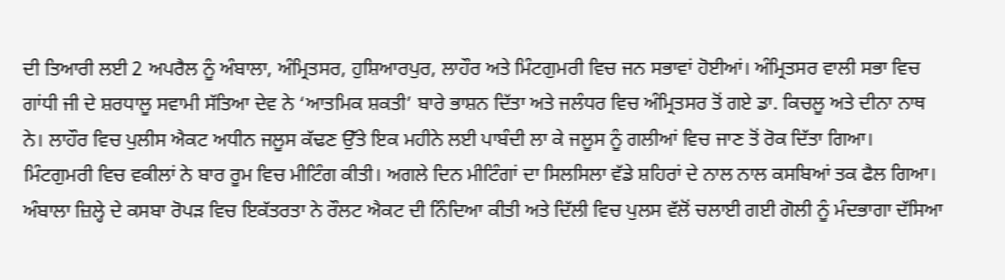ਦੀ ਤਿਆਰੀ ਲਈ 2 ਅਪਰੈਲ ਨੂੰ ਅੰਬਾਲਾ, ਅੰਮ੍ਰਿਤਸਰ, ਹੁਸ਼ਿਆਰਪੁਰ, ਲਾਹੌਰ ਅਤੇ ਮਿੰਟਗੁਮਰੀ ਵਿਚ ਜਨ ਸਭਾਵਾਂ ਹੋਈਆਂ। ਅੰਮ੍ਰਿਤਸਰ ਵਾਲੀ ਸਭਾ ਵਿਚ ਗਾਂਧੀ ਜੀ ਦੇ ਸ਼ਰਧਾਲੂ ਸਵਾਮੀ ਸੱਤਿਆ ਦੇਵ ਨੇ ‘ਆਤਮਿਕ ਸ਼ਕਤੀ’ ਬਾਰੇ ਭਾਸ਼ਨ ਦਿੱਤਾ ਅਤੇ ਜਲੰਧਰ ਵਿਚ ਅੰਮ੍ਰਿਤਸਰ ਤੋਂ ਗਏ ਡਾ. ਕਿਚਲੂ ਅਤੇ ਦੀਨਾ ਨਾਥ ਨੇ। ਲਾਹੌਰ ਵਿਚ ਪੁਲੀਸ ਐਕਟ ਅਧੀਨ ਜਲੂਸ ਕੱਢਣ ਉੱਤੇ ਇਕ ਮਹੀਨੇ ਲਈ ਪਾਬੰਦੀ ਲਾ ਕੇ ਜਲੂਸ ਨੂੰ ਗਲੀਆਂ ਵਿਚ ਜਾਣ ਤੋਂ ਰੋਕ ਦਿੱਤਾ ਗਿਆ। ਮਿੰਟਗੁਮਰੀ ਵਿਚ ਵਕੀਲਾਂ ਨੇ ਬਾਰ ਰੂਮ ਵਿਚ ਮੀਟਿੰਗ ਕੀਤੀ। ਅਗਲੇ ਦਿਨ ਮੀਟਿੰਗਾਂ ਦਾ ਸਿਲਸਿਲਾ ਵੱਡੇ ਸ਼ਹਿਰਾਂ ਦੇ ਨਾਲ ਨਾਲ ਕਸਬਿਆਂ ਤਕ ਫੈਲ ਗਿਆ। ਅੰਬਾਲਾ ਜ਼ਿਲ੍ਹੇ ਦੇ ਕਸਬਾ ਰੋਪੜ ਵਿਚ ਇਕੱਤਰਤਾ ਨੇ ਰੌਲਟ ਐਕਟ ਦੀ ਨਿੰਦਿਆ ਕੀਤੀ ਅਤੇ ਦਿੱਲੀ ਵਿਚ ਪੁਲਸ ਵੱਲੋਂ ਚਲਾਈ ਗਈ ਗੋਲੀ ਨੂੰ ਮੰਦਭਾਗਾ ਦੱਸਿਆ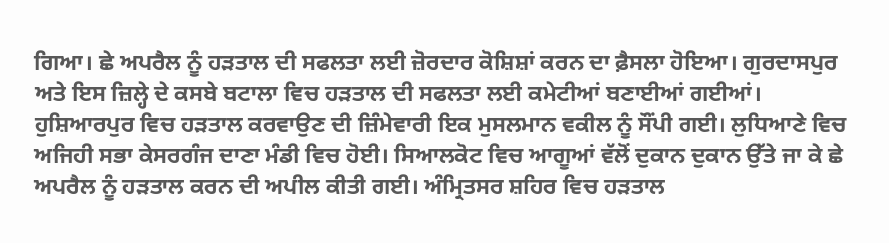ਗਿਆ। ਛੇ ਅਪਰੈਲ ਨੂੰ ਹੜਤਾਲ ਦੀ ਸਫਲਤਾ ਲਈ ਜ਼ੋਰਦਾਰ ਕੋਸ਼ਿਸ਼ਾਂ ਕਰਨ ਦਾ ਫ਼ੈਸਲਾ ਹੋਇਆ। ਗੁਰਦਾਸਪੁਰ ਅਤੇ ਇਸ ਜ਼ਿਲ੍ਹੇ ਦੇ ਕਸਬੇ ਬਟਾਲਾ ਵਿਚ ਹੜਤਾਲ ਦੀ ਸਫਲਤਾ ਲਈ ਕਮੇਟੀਆਂ ਬਣਾਈਆਂ ਗਈਆਂ। ਹੁਸ਼ਿਆਰਪੁਰ ਵਿਚ ਹੜਤਾਲ ਕਰਵਾਉਣ ਦੀ ਜ਼ਿੰਮੇਵਾਰੀ ਇਕ ਮੁਸਲਮਾਨ ਵਕੀਲ ਨੂੰ ਸੌਂਪੀ ਗਈ। ਲੁਧਿਆਣੇ ਵਿਚ ਅਜਿਹੀ ਸਭਾ ਕੇਸਰਗੰਜ ਦਾਣਾ ਮੰਡੀ ਵਿਚ ਹੋਈ। ਸਿਆਲਕੋਟ ਵਿਚ ਆਗੂਆਂ ਵੱਲੋਂ ਦੁਕਾਨ ਦੁਕਾਨ ਉੱਤੇ ਜਾ ਕੇ ਛੇ ਅਪਰੈਲ ਨੂੰ ਹੜਤਾਲ ਕਰਨ ਦੀ ਅਪੀਲ ਕੀਤੀ ਗਈ। ਅੰਮ੍ਰਿਤਸਰ ਸ਼ਹਿਰ ਵਿਚ ਹੜਤਾਲ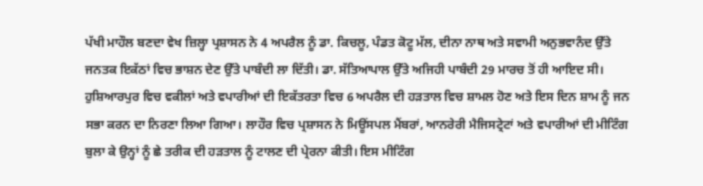ਪੱਖੀ ਮਾਹੌਲ ਬਣਦਾ ਵੇਖ ਜ਼ਿਲ੍ਹਾ ਪ੍ਰਸ਼ਾਸਨ ਨੇ 4 ਅਪਰੈਲ ਨੂੰ ਡਾ. ਕਿਚਲੂ, ਪੰਡਤ ਕੋਟੂ ਮੱਲ, ਦੀਨਾ ਨਾਥ ਅਤੇ ਸਵਾਮੀ ਅਨੁਭਵਾਨੰਦ ਉੱਤੇ ਜਨਤਕ ਇਕੱਠਾਂ ਵਿਚ ਭਾਸ਼ਨ ਦੇਣ ਉੱਤੇ ਪਾਬੰਦੀ ਲਾ ਦਿੱਤੀ। ਡਾ. ਸੱਤਿਆਪਾਲ ਉੱਤੇ ਅਜਿਹੀ ਪਾਬੰਦੀ 29 ਮਾਰਚ ਤੋਂ ਹੀ ਆਇਦ ਸੀ। ਹੁਸ਼ਿਆਰਪੁਰ ਵਿਚ ਵਕੀਲਾਂ ਅਤੇ ਵਪਾਰੀਆਂ ਦੀ ਇਕੱਤਰਤਾ ਵਿਚ 6 ਅਪਰੈਲ ਦੀ ਹੜਤਾਲ ਵਿਚ ਸ਼ਾਮਲ ਹੋਣ ਅਤੇ ਇਸ ਦਿਨ ਸ਼ਾਮ ਨੂੰ ਜਨ ਸਭਾ ਕਰਨ ਦਾ ਨਿਰਣਾ ਲਿਆ ਗਿਆ। ਲਾਹੌਰ ਵਿਚ ਪ੍ਰਸ਼ਾਸਨ ਨੇ ਮਿਊਂਸਪਲ ਮੈਂਬਰਾਂ, ਆਨਰੇਰੀ ਮੈਜਿਸਟ੍ਰੇਟਾਂ ਅਤੇ ਵਪਾਰੀਆਂ ਦੀ ਮੀਟਿੰਗ ਬੁਲਾ ਕੇ ਉਨ੍ਹਾਂ ਨੂੰ ਛੇ ਤਰੀਕ ਦੀ ਹੜਤਾਲ ਨੂੰ ਟਾਲਣ ਦੀ ਪ੍ਰੇਰਨਾ ਕੀਤੀ। ਇਸ ਮੀਟਿੰਗ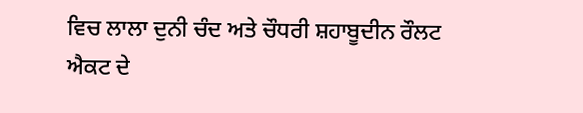ਵਿਚ ਲਾਲਾ ਦੁਨੀ ਚੰਦ ਅਤੇ ਚੌਧਰੀ ਸ਼ਹਾਬੂਦੀਨ ਰੌਲਟ ਐਕਟ ਦੇ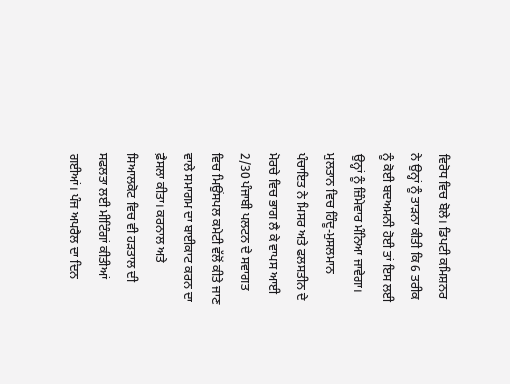ਵਿਰੋਧ ਵਿਚ ਬੋਲੇ। ਡਿਪਟੀ ਕਮਿਸ਼ਨਰ ਨੇ ਉਨ੍ਹਾਂ ਨੂੰ ਤਾੜਨਾ ਕੀਤੀ ਕਿ 6 ਤਰੀਕ ਨੂੰ ਕੋਈ ਬਦਅਮਨੀ ਹੋਈ ਤਾਂ ਇਸ ਲਈ ਉਨ੍ਹਾਂ ਨੂੰ ਜ਼ਿੰਮੇਵਾਰ ਮੰਨਿਆ ਜਾਵੇਗਾ। ਮੁਲਤਾਨ ਵਿਚ ਹਿੰਦੂ-ਮੁਸਲਮਾਨ ਪੰਚਾਇਤ ਨੇ ਮਿਸਰ ਅਤੇ ਫਲਸਤੀਨ ਦੇ ਮੋਰਚੇ ਵਿਚ ਭਾਗ ਲੈ ਕੇ ਵਾਪਸ ਆਈ 2/30 ਪੰਜਾਬੀ ਪਲਟਨ ਦੇ ਸਵਾਗਤ ਵਿਚ ਮਿਉਂਸਪਲ ਕਮੇਟੀ ਵੱਲੋਂ ਕੀਤੇ ਜਾਣ ਵਾਲੇ ਸਮਾਗਮ ਦਾ ਬਾਈਕਾਟ ਕਰਨ ਦਾ ਫ਼ੈਸਲਾ ਕੀਤਾ। ਕਰਨਾਲ ਅਤੇ ਸਿਆਲਕੋਟ ਵਿਚ ਵੀ ਹੜਤਾਲ ਦੀ ਸਫਲਤਾ ਲਈ ਮੀਟਿੰਗਾਂ ਕੀਤੀਆਂ ਗਈਆਂ। ਪੰਜ ਅਪਰੈਲ ਦਾ ਦਿਨ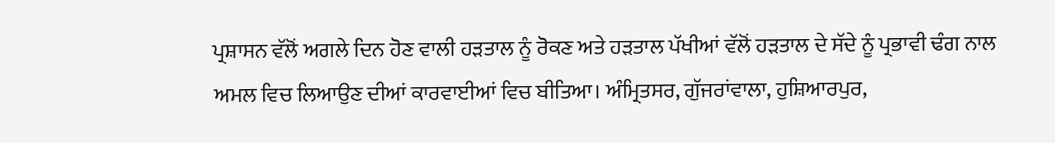ਪ੍ਰਸ਼ਾਸਨ ਵੱਲੋਂ ਅਗਲੇ ਦਿਨ ਹੋਣ ਵਾਲੀ ਹੜਤਾਲ ਨੂੰ ਰੋਕਣ ਅਤੇ ਹੜਤਾਲ ਪੱਖੀਆਂ ਵੱਲੋਂ ਹੜਤਾਲ ਦੇ ਸੱਦੇ ਨੂੰ ਪ੍ਰਭਾਵੀ ਢੰਗ ਨਾਲ ਅਮਲ ਵਿਚ ਲਿਆਉਣ ਦੀਆਂ ਕਾਰਵਾਈਆਂ ਵਿਚ ਬੀਤਿਆ। ਅੰਮ੍ਰਿਤਸਰ, ਗੁੱਜਰਾਂਵਾਲਾ, ਹੁਸ਼ਿਆਰਪੁਰ,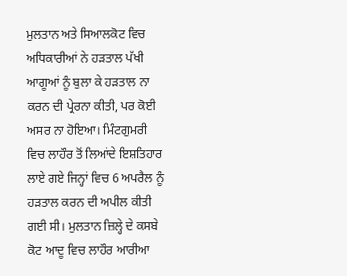ਮੁਲਤਾਨ ਅਤੇ ਸਿਆਲਕੋਟ ਵਿਚ ਅਧਿਕਾਰੀਆਂ ਨੇ ਹੜਤਾਲ ਪੱਖੀ ਆਗੂਆਂ ਨੂੰ ਬੁਲਾ ਕੇ ਹੜਤਾਲ ਨਾ ਕਰਨ ਦੀ ਪ੍ਰੇਰਨਾ ਕੀਤੀ, ਪਰ ਕੋਈ ਅਸਰ ਨਾ ਹੋਇਆ। ਮਿੰਟਗੁਮਰੀ ਵਿਚ ਲਾਹੌਰ ਤੋਂ ਲਿਆਂਦੇ ਇਸ਼ਤਿਹਾਰ ਲਾਏ ਗਏ ਜਿਨ੍ਹਾਂ ਵਿਚ 6 ਅਪਰੈਲ ਨੂੰ ਹੜਤਾਲ ਕਰਨ ਦੀ ਅਪੀਲ ਕੀਤੀ ਗਈ ਸੀ। ਮੁਲਤਾਨ ਜ਼ਿਲ੍ਹੇ ਦੇ ਕਸਬੇ ਕੋਟ ਆਦੂ ਵਿਚ ਲਾਹੌਰ ਆਰੀਆ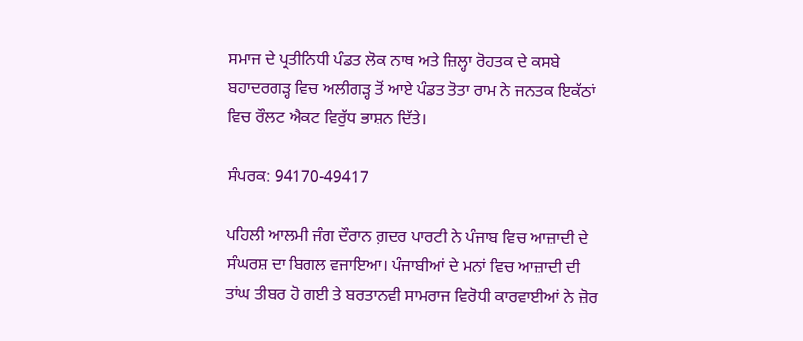ਸਮਾਜ ਦੇ ਪ੍ਰਤੀਨਿਧੀ ਪੰਡਤ ਲੋਕ ਨਾਥ ਅਤੇ ਜ਼ਿਲ੍ਹਾ ਰੋਹਤਕ ਦੇ ਕਸਬੇ ਬਹਾਦਰਗੜ੍ਹ ਵਿਚ ਅਲੀਗੜ੍ਹ ਤੋਂ ਆਏ ਪੰਡਤ ਤੋਤਾ ਰਾਮ ਨੇ ਜਨਤਕ ਇਕੱਠਾਂ ਵਿਚ ਰੌਲਟ ਐਕਟ ਵਿਰੁੱਧ ਭਾਸ਼ਨ ਦਿੱਤੇ।

ਸੰਪਰਕ: 94170-49417

ਪਹਿਲੀ ਆਲਮੀ ਜੰਗ ਦੌਰਾਨ ਗ਼ਦਰ ਪਾਰਟੀ ਨੇ ਪੰਜਾਬ ਵਿਚ ਆਜ਼ਾਦੀ ਦੇ ਸੰਘਰਸ਼ ਦਾ ਬਿਗਲ ਵਜਾਇਆ। ਪੰਜਾਬੀਆਂ ਦੇ ਮਨਾਂ ਵਿਚ ਆਜ਼ਾਦੀ ਦੀ ਤਾਂਘ ਤੀਬਰ ਹੋ ਗਈ ਤੇ ਬਰਤਾਨਵੀ ਸਾਮਰਾਜ ਵਿਰੋਧੀ ਕਾਰਵਾਈਆਂ ਨੇ ਜ਼ੋਰ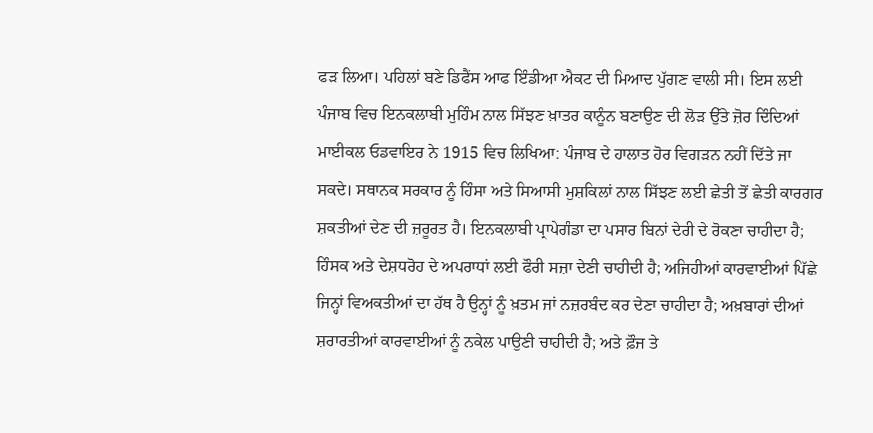ਫੜ ਲਿਆ। ਪਹਿਲਾਂ ਬਣੇ ਡਿਫੈਂਸ ਆਫ ਇੰਡੀਆ ਐਕਟ ਦੀ ਮਿਆਦ ਪੁੱਗਣ ਵਾਲੀ ਸੀ। ਇਸ ਲਈ ਪੰਜਾਬ ਵਿਚ ਇਨਕਲਾਬੀ ਮੁਹਿੰਮ ਨਾਲ ਸਿੱਝਣ ਖ਼ਾਤਰ ਕਾਨੂੰਨ ਬਣਾਉਣ ਦੀ ਲੋੜ ਉੱਤੇ ਜ਼ੋਰ ਦਿੰਦਿਆਂ ਮਾਈਕਲ ਓਡਵਾਇਰ ਨੇ 1915 ਵਿਚ ਲਿਖਿਆ: ਪੰਜਾਬ ਦੇ ਹਾਲਾਤ ਹੋਰ ਵਿਗੜਨ ਨਹੀਂ ਦਿੱਤੇ ਜਾ ਸਕਦੇ। ਸਥਾਨਕ ਸਰਕਾਰ ਨੂੰ ਹਿੰਸਾ ਅਤੇ ਸਿਆਸੀ ਮੁਸ਼ਕਿਲਾਂ ਨਾਲ ਸਿੱਝਣ ਲਈ ਛੇਤੀ ਤੋਂ ਛੇਤੀ ਕਾਰਗਰ ਸ਼ਕਤੀਆਂ ਦੇਣ ਦੀ ਜ਼ਰੂਰਤ ਹੈ। ਇਨਕਲਾਬੀ ਪ੍ਰਾਪੇਗੰਡਾ ਦਾ ਪਸਾਰ ਬਿਨਾਂ ਦੇਰੀ ਦੇ ਰੋਕਣਾ ਚਾਹੀਦਾ ਹੈ; ਹਿੰਸਕ ਅਤੇ ਦੇਸ਼ਧਰੋਹ ਦੇ ਅਪਰਾਧਾਂ ਲਈ ਫੌਰੀ ਸਜ਼ਾ ਦੇਣੀ ਚਾਹੀਦੀ ਹੈ; ਅਜਿਹੀਆਂ ਕਾਰਵਾਈਆਂ ਪਿੱਛੇ ਜਿਨ੍ਹਾਂ ਵਿਅਕਤੀਆਂ ਦਾ ਹੱਥ ਹੈ ਉਨ੍ਹਾਂ ਨੂੰ ਖ਼ਤਮ ਜਾਂ ਨਜ਼ਰਬੰਦ ਕਰ ਦੇਣਾ ਚਾਹੀਦਾ ਹੈ; ਅਖ਼ਬਾਰਾਂ ਦੀਆਂ ਸ਼ਰਾਰਤੀਆਂ ਕਾਰਵਾਈਆਂ ਨੂੰ ਨਕੇਲ ਪਾਉਣੀ ਚਾਹੀਦੀ ਹੈ; ਅਤੇ ਫ਼ੌਜ ਤੇ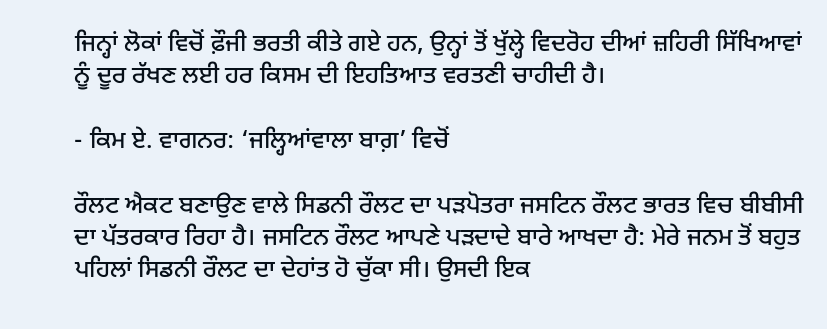ਜਿਨ੍ਹਾਂ ਲੋਕਾਂ ਵਿਚੋਂ ਫ਼ੌਜੀ ਭਰਤੀ ਕੀਤੇ ਗਏ ਹਨ, ਉਨ੍ਹਾਂ ਤੋਂ ਖੁੱਲ੍ਹੇ ਵਿਦਰੋਹ ਦੀਆਂ ਜ਼ਹਿਰੀ ਸਿੱਖਿਆਵਾਂ ਨੂੰ ਦੂਰ ਰੱਖਣ ਲਈ ਹਰ ਕਿਸਮ ਦੀ ਇਹਤਿਆਤ ਵਰਤਣੀ ਚਾਹੀਦੀ ਹੈ।

- ਕਿਮ ਏ. ਵਾਗਨਰ: ‘ਜਲ੍ਹਿਆਂਵਾਲਾ ਬਾਗ਼’ ਵਿਚੋਂ

ਰੌਲਟ ਐਕਟ ਬਣਾਉਣ ਵਾਲੇ ਸਿਡਨੀ ਰੌਲਟ ਦਾ ਪੜਪੋਤਰਾ ਜਸਟਿਨ ਰੌਲਟ ਭਾਰਤ ਵਿਚ ਬੀਬੀਸੀ ਦਾ ਪੱਤਰਕਾਰ ਰਿਹਾ ਹੈ। ਜਸਟਿਨ ਰੌਲਟ ਆਪਣੇ ਪੜਦਾਦੇ ਬਾਰੇ ਆਖਦਾ ਹੈ: ਮੇਰੇ ਜਨਮ ਤੋਂ ਬਹੁਤ ਪਹਿਲਾਂ ਸਿਡਨੀ ਰੌਲਟ ਦਾ ਦੇਹਾਂਤ ਹੋ ਚੁੱਕਾ ਸੀ। ਉਸਦੀ ਇਕ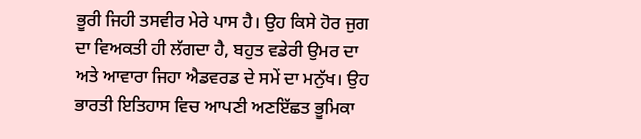ਭੂਰੀ ਜਿਹੀ ਤਸਵੀਰ ਮੇਰੇ ਪਾਸ ਹੈ। ਉਹ ਕਿਸੇ ਹੋਰ ਜੁਗ ਦਾ ਵਿਅਕਤੀ ਹੀ ਲੱਗਦਾ ਹੈ, ਬਹੁਤ ਵਡੇਰੀ ਉਮਰ ਦਾ ਅਤੇ ਆਵਾਰਾ ਜਿਹਾ ਐਡਵਰਡ ਦੇ ਸਮੇਂ ਦਾ ਮਨੁੱਖ। ਉਹ ਭਾਰਤੀ ਇਤਿਹਾਸ ਵਿਚ ਆਪਣੀ ਅਣਇੱਛਤ ਭੂਮਿਕਾ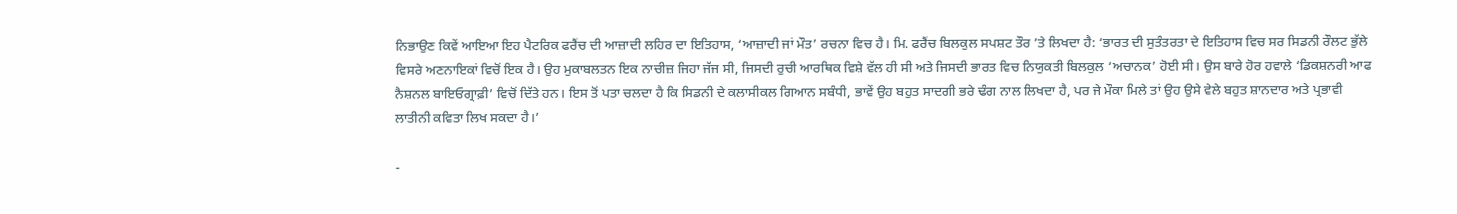ਨਿਭਾਉਣ ਕਿਵੇਂ ਆਇਆ ਇਹ ਪੈਟਰਿਕ ਫਰੈਂਚ ਦੀ ਆਜ਼ਾਦੀ ਲਹਿਰ ਦਾ ਇਤਿਹਾਸ, ‘ਆਜ਼ਾਦੀ ਜਾਂ ਮੌਤ’ ਰਚਨਾ ਵਿਚ ਹੈ। ਮਿ. ਫਰੈਂਚ ਬਿਲਕੁਲ ਸਪਸ਼ਟ ਤੌਰ ’ਤੇ ਲਿਖਦਾ ਹੈ: ‘ਭਾਰਤ ਦੀ ਸੁਤੰਤਰਤਾ ਦੇ ਇਤਿਹਾਸ ਵਿਚ ਸਰ ਸਿਡਨੀ ਰੌਲਟ ਭੁੱਲੇ ਵਿਸਰੇ ਅਣਨਾਇਕਾਂ ਵਿਚੋਂ ਇਕ ਹੈ। ਉਹ ਮੁਕਾਬਲਤਨ ਇਕ ਨਾਚੀਜ਼ ਜਿਹਾ ਜੱਜ ਸੀ, ਜਿਸਦੀ ਰੁਚੀ ਆਰਥਿਕ ਵਿਸ਼ੇ ਵੱਲ ਹੀ ਸੀ ਅਤੇ ਜਿਸਦੀ ਭਾਰਤ ਵਿਚ ਨਿਯੁਕਤੀ ਬਿਲਕੁਲ ‘ਅਚਾਨਕ’ ਹੋਈ ਸੀ। ਉਸ ਬਾਰੇ ਹੋਰ ਹਵਾਲੇ ‘ਡਿਕਸ਼ਨਰੀ ਆਫ ਨੈਸ਼ਨਲ ਬਾਇਓਗ੍ਰਾਫ਼ੀ’ ਵਿਚੋਂ ਦਿੱਤੇ ਹਨ। ਇਸ ਤੋਂ ਪਤਾ ਚਲਦਾ ਹੈ ਕਿ ਸਿਡਨੀ ਦੇ ਕਲਾਸੀਕਲ ਗਿਆਨ ਸਬੰਧੀ, ਭਾਵੇਂ ਉਹ ਬਹੁਤ ਸਾਦਗੀ ਭਰੇ ਢੰਗ ਨਾਲ ਲਿਖਦਾ ਹੈ, ਪਰ ਜੇ ਮੌਕਾ ਮਿਲੇ ਤਾਂ ਉਹ ਉਸੇ ਵੇਲੇ ਬਹੁਤ ਸ਼ਾਨਦਾਰ ਅਤੇ ਪ੍ਰਭਾਵੀ ਲਾਤੀਨੀ ਕਵਿਤਾ ਲਿਖ ਸਕਦਾ ਹੈ।’

-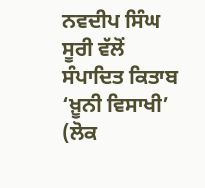ਨਵਦੀਪ ਸਿੰਘ ਸੂਰੀ ਵੱਲੋਂ ਸੰਪਾਦਿਤ ਕਿਤਾਬ ‘ਖ਼ੂਨੀ ਵਿਸਾਖੀ’ (ਲੋਕ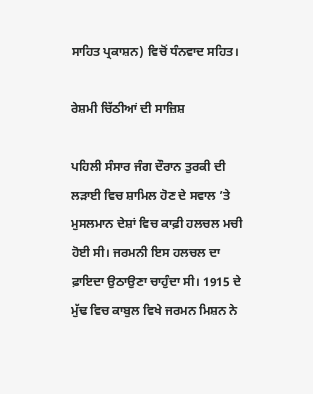ਸਾਹਿਤ ਪ੍ਰਕਾਸ਼ਨ) ਵਿਚੋਂ ਧੰਨਵਾਦ ਸਹਿਤ।

ਰੇਸ਼ਮੀ ਚਿੱਠੀਆਂ ਦੀ ਸਾਜ਼ਿਸ਼

ਪਹਿਲੀ ਸੰਸਾਰ ਜੰਗ ਦੌਰਾਨ ਤੁਰਕੀ ਦੀ ਲੜਾਈ ਵਿਚ ਸ਼ਾਮਿਲ ਹੋਣ ਦੇ ਸਵਾਲ ’ਤੇ ਮੁਸਲਮਾਨ ਦੇਸ਼ਾਂ ਵਿਚ ਕਾਫ਼ੀ ਹਲਚਲ ਮਚੀ ਹੋਈ ਸੀ। ਜਰਮਨੀ ਇਸ ਹਲਚਲ ਦਾ ਫ਼ਾਇਦਾ ਉਠਾਉਣਾ ਚਾਹੁੰਦਾ ਸੀ। 1915 ਦੇ ਮੁੱਢ ਵਿਚ ਕਾਬੁਲ ਵਿਖੇ ਜਰਮਨ ਮਿਸ਼ਨ ਨੇ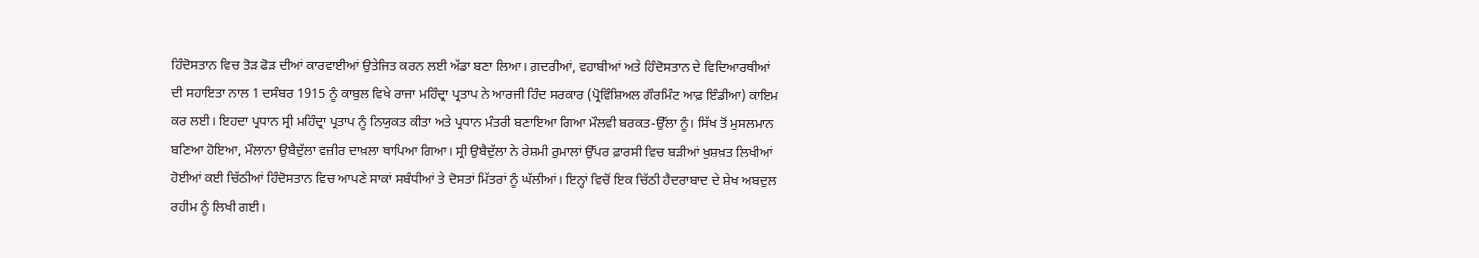ਹਿੰਦੋਸਤਾਨ ਵਿਚ ਤੋੜ ਫੋੜ ਦੀਆਂ ਕਾਰਵਾਈਆਂ ਉਤੇਜਿਤ ਕਰਨ ਲਈ ਅੱਡਾ ਬਣਾ ਲਿਆ। ਗ਼ਦਰੀਆਂ, ਵਹਾਬੀਆਂ ਅਤੇ ਹਿੰਦੋਸਤਾਨ ਦੇ ਵਿਦਿਆਰਥੀਆਂ ਦੀ ਸਹਾਇਤਾ ਨਾਲ 1 ਦਸੰਬਰ 1915 ਨੂੰ ਕਾਬੁਲ ਵਿਖੇ ਰਾਜਾ ਮਹਿੰਦ੍ਰਾ ਪ੍ਰਤਾਪ ਨੇ ਆਰਜੀ ਹਿੰਦ ਸਰਕਾਰ (ਪ੍ਰੋਵਿੰਸ਼ਿਅਲ ਗੌਰਮਿੰਟ ਆਫ਼ ਇੰਡੀਆ) ਕਾਇਮ ਕਰ ਲਈ। ਇਹਦਾ ਪ੍ਰਧਾਨ ਸ੍ਰੀ ਮਹਿੰਦ੍ਰਾ ਪ੍ਰਤਾਪ ਨੂੰ ਨਿਯੁਕਤ ਕੀਤਾ ਅਤੇ ਪ੍ਰਧਾਨ ਮੰਤਰੀ ਬਣਾਇਆ ਗਿਆ ਮੌਲਵੀ ਬਰਕਤ-ਉੱਲਾ ਨੂੰ। ਸਿੱਖ ਤੋਂ ਮੁਸਲਮਾਨ ਬਣਿਆ ਹੋਇਆ, ਮੌਲਾਨਾ ਉਬੈਦੁੱਲਾ ਵਜ਼ੀਰ ਦਾਖ਼ਲਾ ਥਾਪਿਆ ਗਿਆ। ਸ੍ਰੀ ਉਬੈਦੁੱਲਾ ਨੇ ਰੇਸ਼ਮੀ ਰੁਮਾਲਾਂ ਉੱਪਰ ਫ਼ਾਰਸੀ ਵਿਚ ਬੜੀਆਂ ਖੁਸ਼ਖ਼ਤ ਲਿਖੀਆਂ ਹੋਈਆਂ ਕਈ ਚਿੱਠੀਆਂ ਹਿੰਦੋਸਤਾਨ ਵਿਚ ਆਪਣੇ ਸਾਕਾਂ ਸਬੰਧੀਆਂ ਤੇ ਦੋਸਤਾਂ ਮਿੱਤਰਾਂ ਨੂੰ ਘੱਲੀਆਂ। ਇਨ੍ਹਾਂ ਵਿਚੋਂ ਇਕ ਚਿੱਠੀ ਹੈਦਰਾਬਾਦ ਦੇ ਸ਼ੇਖ ਅਬਦੁਲ ਰਹੀਮ ਨੂੰ ਲਿਖੀ ਗਈ।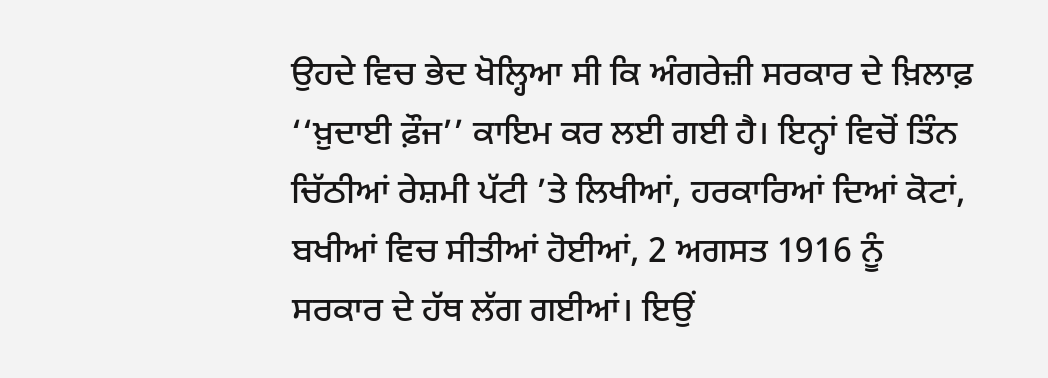ਉਹਦੇ ਵਿਚ ਭੇਦ ਖੋਲ੍ਹਿਆ ਸੀ ਕਿ ਅੰਗਰੇਜ਼ੀ ਸਰਕਾਰ ਦੇ ਖ਼ਿਲਾਫ਼ ‘‘ਖ਼ੁਦਾਈ ਫ਼ੌਜ’’ ਕਾਇਮ ਕਰ ਲਈ ਗਈ ਹੈ। ਇਨ੍ਹਾਂ ਵਿਚੋਂ ਤਿੰਨ ਚਿੱਠੀਆਂ ਰੇਸ਼ਮੀ ਪੱਟੀ ’ਤੇ ਲਿਖੀਆਂ, ਹਰਕਾਰਿਆਂ ਦਿਆਂ ਕੋਟਾਂ, ਬਖੀਆਂ ਵਿਚ ਸੀਤੀਆਂ ਹੋਈਆਂ, 2 ਅਗਸਤ 1916 ਨੂੰ ਸਰਕਾਰ ਦੇ ਹੱਥ ਲੱਗ ਗਈਆਂ। ਇਉਂ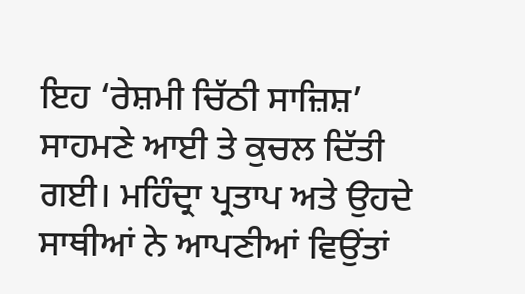ਇਹ ‘ਰੇਸ਼ਮੀ ਚਿੱਠੀ ਸਾਜ਼ਿਸ਼’ ਸਾਹਮਣੇ ਆਈ ਤੇ ਕੁਚਲ ਦਿੱਤੀ ਗਈ। ਮਹਿੰਦ੍ਰਾ ਪ੍ਰਤਾਪ ਅਤੇ ਉਹਦੇ ਸਾਥੀਆਂ ਨੇ ਆਪਣੀਆਂ ਵਿਉਂਤਾਂ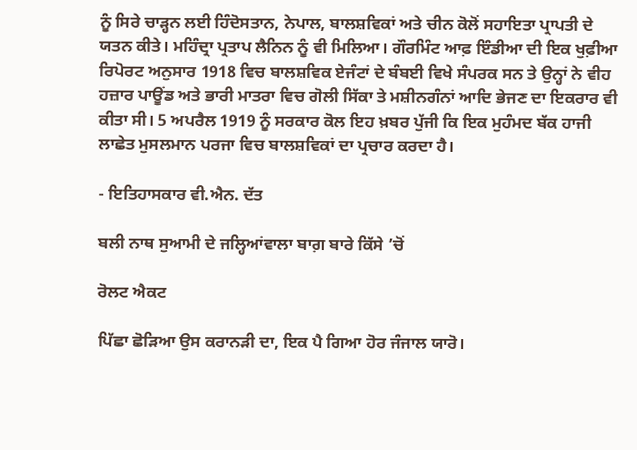ਨੂੰ ਸਿਰੇ ਚਾੜ੍ਹਨ ਲਈ ਹਿੰਦੋਸਤਾਨ, ਨੇਪਾਲ, ਬਾਲਸ਼ਵਿਕਾਂ ਅਤੇ ਚੀਨ ਕੋਲੋਂ ਸਹਾਇਤਾ ਪ੍ਰਾਪਤੀ ਦੇ ਯਤਨ ਕੀਤੇ। ਮਹਿੰਦ੍ਰਾ ਪ੍ਰਤਾਪ ਲੈਨਿਨ ਨੂੰ ਵੀ ਮਿਲਿਆ। ਗੌਰਮਿੰਟ ਆਫ਼ ਇੰਡੀਆ ਦੀ ਇਕ ਖੁਫ਼ੀਆ ਰਿਪੋਰਟ ਅਨੁਸਾਰ 1918 ਵਿਚ ਬਾਲਸ਼ਵਿਕ ਏਜੰਟਾਂ ਦੇ ਬੰਬਈ ਵਿਖੇ ਸੰਪਰਕ ਸਨ ਤੇ ਉਨ੍ਹਾਂ ਨੇ ਵੀਹ ਹਜ਼ਾਰ ਪਾਊਂਡ ਅਤੇ ਭਾਰੀ ਮਾਤਰਾ ਵਿਚ ਗੋਲੀ ਸਿੱਕਾ ਤੇ ਮਸ਼ੀਨਗੰਨਾਂ ਆਦਿ ਭੇਜਣ ਦਾ ਇਕਰਾਰ ਵੀ ਕੀਤਾ ਸੀ। 5 ਅਪਰੈਲ 1919 ਨੂੰ ਸਰਕਾਰ ਕੋਲ ਇਹ ਖ਼ਬਰ ਪੁੱਜੀ ਕਿ ਇਕ ਮੁਹੰਮਦ ਬੱਕ ਹਾਜੀ ਲਾਛੇਤ ਮੁਸਲਮਾਨ ਪਰਜਾ ਵਿਚ ਬਾਲਸ਼ਵਿਕਾਂ ਦਾ ਪ੍ਰਚਾਰ ਕਰਦਾ ਹੈ।

- ਇਤਿਹਾਸਕਾਰ ਵੀ.ਐਨ. ਦੱਤ

ਬਲੀ ਨਾਥ ਸੁਆਮੀ ਦੇ ਜਲ੍ਹਿਆਂਵਾਲਾ ਬਾਗ਼ ਬਾਰੇ ਕਿੱਸੇ ’ਚੋਂ

ਰੋਲਟ ਐਕਟ

ਪਿੱਛਾ ਛੋੜਿਆ ਉਸ ਕਰਾਨੜੀ ਦਾ, ਇਕ ਪੈ ਗਿਆ ਹੋਰ ਜੰਜਾਲ ਯਾਰੋ।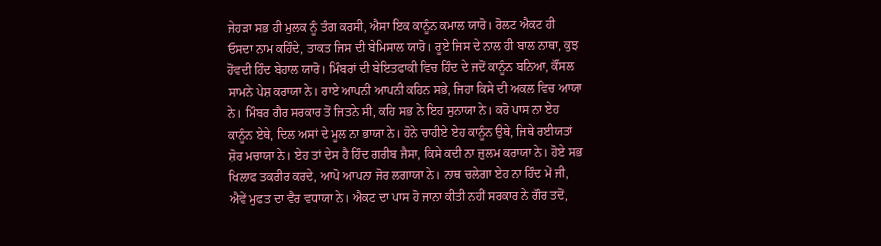ਜੇਹੜਾ ਸਭ ਹੀ ਮੁਲਕ ਨੂੰ ਤੰਗ ਕਰਸੀ, ਐਸਾ ਇਕ ਕਾਨੂੰਨ ਕਮਾਲ ਯਾਰੋ। ਰੋਲਟ ਐਕਟ ਹੀ ਓਸਦਾ ਨਾਮ ਕਹਿੰਦੇ, ਤਾਕਤ ਜਿਸ ਦੀ ਬੇਮਿਸਾਲ ਯਾਰੋ। ਰੂਏ ਜਿਸ ਦੇ ਨਾਲ ਹੀ ਬਾਲ ਨਾਥਾ, ਕੁਝ ਹੋਂਵਦੀ ਹਿੰਦ ਬੇਹਾਲ ਯਾਰੋ। ਮਿੰਬਰਾਂ ਦੀ ਬੇਇਤਫਾਕੀ ਵਿਚ ਹਿੰਦ ਦੇ ਜਦੋਂ ਕਾਨੂੰਨ ਬਨਿਆ, ਕੌਂਸਲ ਸਾਮਨੇ ਪੇਸ਼ ਕਰਾਯਾ ਨੇ। ਰਾਏ ਆਪਨੀ ਆਪਨੀ ਕਹਿਨ ਸਭੇ, ਜਿਹਾ ਕਿਸੇ ਦੀ ਅਕਲ ਵਿਚ ਆਯਾ ਨੇ। ਮਿੰਬਰ ਗੈਰ ਸਰਕਾਰ ਤੋਂ ਜਿਤਨੇ ਸੀ, ਕਹਿ ਸਭ ਨੇ ਇਹ ਸੁਨਾਯਾ ਨੇ। ਕਰੋ ਪਾਸ ਨਾ ਏਹ ਕਾਨੂੰਨ ਏਥੇ, ਦਿਲ ਅਸਾਂ ਦੇ ਮੂਲ ਨਾ ਭਾਯਾ ਨੇ। ਹੋਨੇ ਚਾਹੀਏ ਏਹ ਕਾਨੂੰਨ ਉਥੇ, ਜਿਥੇ ਰਈਯਤਾਂ ਸ਼ੋਰ ਮਚਾਯਾ ਨੇ। ਏਹ ਤਾਂ ਦੇਸ ਹੈ ਹਿੰਦ ਗਰੀਬ ਜੈਸਾ, ਕਿਸੇ ਕਦੀ ਨਾ ਜ਼ੁਲਮ ਕਰਾਯਾ ਨੇ। ਹੋਏ ਸਭ ਖਿਲਾਫ ਤਕਰੀਰ ਕਰਦੇ, ਆਪੋ ਆਪਨਾ ਜੋਰ ਲਗਾਯਾ ਨੇ। ਨਾਥ ਚਲੇਗਾ ਏਹ ਨਾ ਹਿੰਦ ਮੇਂ ਜੀ, ਐਵੇਂ ਮੁਫਤ ਦਾ ਵੈਰ ਵਧਾਯਾ ਨੇ। ਐਕਟ ਦਾ ਪਾਸ ਹੋ ਜਾਨਾ ਕੀਤੀ ਨਹੀਂ ਸਰਕਾਰ ਨੇ ਗੌਰ ਤਦੋਂ,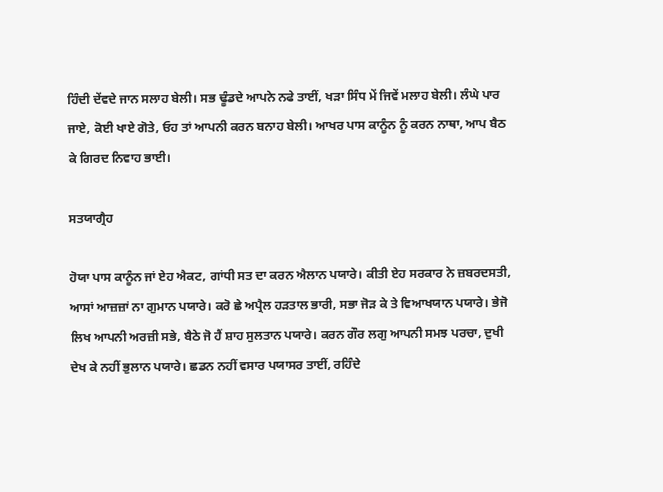ਹਿੰਦੀ ਦੇਂਵਦੇ ਜਾਨ ਸਲਾਹ ਬੇਲੀ। ਸਭ ਢੂੰਡਦੇ ਆਪਨੇ ਨਫੇ ਤਾਈਂ, ਖੜਾ ਸਿੰਧ ਮੇਂ ਜਿਵੇਂ ਮਲਾਹ ਬੇਲੀ। ਲੰਘੇ ਪਾਰ ਜਾਏ, ਕੋਈ ਖਾਏ ਗੋਤੇ, ਓਹ ਤਾਂ ਆਪਨੀ ਕਰਨ ਬਨਾਹ ਬੇਲੀ। ਆਖਰ ਪਾਸ ਕਾਨੂੰਨ ਨੂੰ ਕਰਨ ਨਾਥਾ, ਆਪ ਬੈਠ ਕੇ ਗਿਰਦ ਨਿਵਾਹ ਭਾਈ।

ਸਤਯਾਗ੍ਰੈਹ

ਹੋਯਾ ਪਾਸ ਕਾਨੂੰਨ ਜਾਂ ਏਹ ਐਕਟ, ਗਾਂਧੀ ਸਤ ਦਾ ਕਰਨ ਐਲਾਨ ਪਯਾਰੇ। ਕੀਤੀ ਏਹ ਸਰਕਾਰ ਨੇ ਜ਼ਬਰਦਸਤੀ, ਆਸਾਂ ਆਜ਼ਜ਼ਾਂ ਨਾ ਗੁਮਾਨ ਪਯਾਰੇ। ਕਰੋ ਛੇ ਅਪ੍ਰੈਲ ਹੜਤਾਲ ਭਾਰੀ, ਸਭਾ ਜੋੜ ਕੇ ਤੇ ਵਿਆਖਯਾਨ ਪਯਾਰੇ। ਭੇਜੋ ਲਿਖ ਆਪਨੀ ਅਰਜ਼ੀ ਸਭੇ, ਬੈਠੇ ਜੋ ਹੈਂ ਸ਼ਾਹ ਸੁਲਤਾਨ ਪਯਾਰੇ। ਕਰਨ ਗੌਰ ਲਗੁ ਆਪਨੀ ਸਮਝ ਪਰਚਾ, ਦੁਖੀ ਦੇਖ ਕੇ ਨਹੀਂ ਭੁਲਾਨ ਪਯਾਰੇ। ਛਡਨ ਨਹੀਂ ਵਸਾਰ ਪਯਾਸਰ ਤਾਈਂ, ਰਹਿੰਦੇ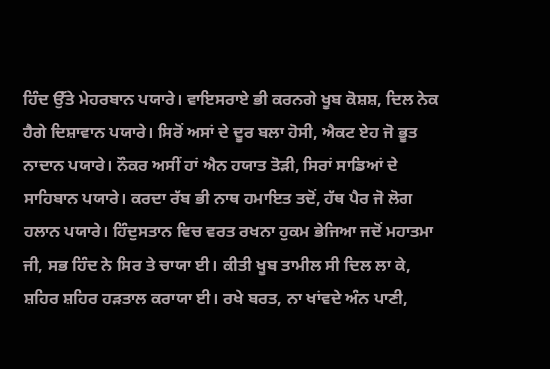ਹਿੰਦ ਉੱਤੇ ਮੇਹਰਬਾਨ ਪਯਾਰੇ। ਵਾਇਸਰਾਏ ਭੀ ਕਰਨਗੇ ਖੂਬ ਕੋਸ਼ਸ਼, ਦਿਲ ਨੇਕ ਹੈਗੇ ਦਿਸ਼ਾਵਾਨ ਪਯਾਰੇ। ਸਿਰੋਂ ਅਸਾਂ ਦੇ ਦੂਰ ਬਲਾ ਹੋਸੀ, ਐਕਟ ਏਹ ਜੋ ਭੂਤ ਨਾਦਾਨ ਪਯਾਰੇ। ਨੌਕਰ ਅਸੀਂ ਹਾਂ ਐਨ ਹਯਾਤ ਤੋੜੀ, ਸਿਰਾਂ ਸਾਡਿਆਂ ਦੇ ਸਾਹਿਬਾਨ ਪਯਾਰੇ। ਕਰਦਾ ਰੱਬ ਭੀ ਨਾਥ ਹਮਾਇਤ ਤਦੋਂ, ਹੱਥ ਪੈਰ ਜੋ ਲੋਗ ਹਲਾਨ ਪਯਾਰੇ। ਹਿੰਦੁਸਤਾਨ ਵਿਚ ਵਰਤ ਰਖਨਾ ਹੁਕਮ ਭੇਜਿਆ ਜਦੋਂ ਮਹਾਤਮਾ ਜੀ, ਸਭ ਹਿੰਦ ਨੇ ਸਿਰ ਤੇ ਚਾਯਾ ਈ। ਕੀਤੀ ਖੂਬ ਤਾਮੀਲ ਸੀ ਦਿਲ ਲਾ ਕੇ, ਸ਼ਹਿਰ ਸ਼ਹਿਰ ਹੜਤਾਲ ਕਰਾਯਾ ਈ। ਰਖੇ ਬਰਤ, ਨਾ ਖਾਂਵਦੇ ਅੰਨ ਪਾਣੀ,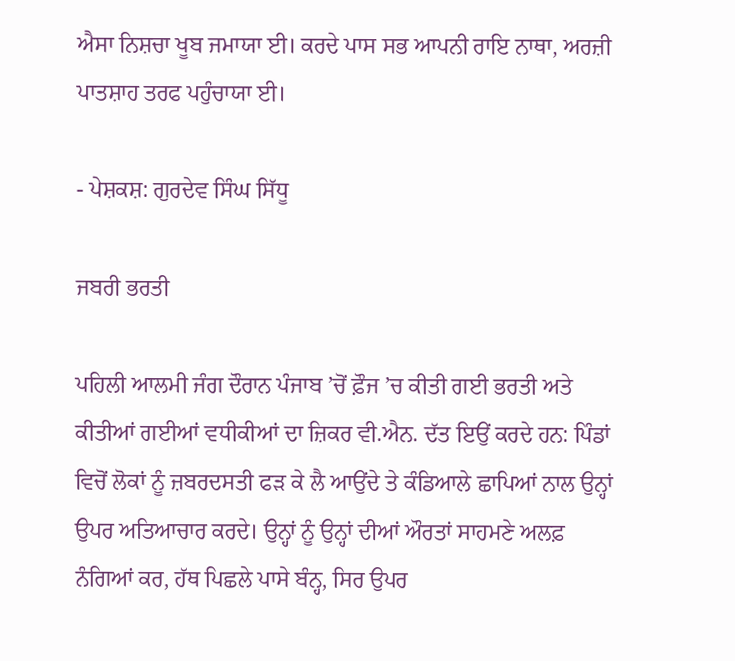ਐਸਾ ਨਿਸ਼ਚਾ ਖੂਬ ਜਮਾਯਾ ਈ। ਕਰਦੇ ਪਾਸ ਸਭ ਆਪਨੀ ਰਾਇ ਨਾਥਾ, ਅਰਜ਼ੀ ਪਾਤਸ਼ਾਹ ਤਰਫ ਪਹੁੰਚਾਯਾ ਈ।

- ਪੇਸ਼ਕਸ਼: ਗੁਰਦੇਵ ਸਿੰਘ ਸਿੱਧੂ

ਜਬਰੀ ਭਰਤੀ

ਪਹਿਲੀ ਆਲਮੀ ਜੰਗ ਦੌਰਾਨ ਪੰਜਾਬ ’ਚੋਂ ਫ਼ੌਜ ’ਚ ਕੀਤੀ ਗਈ ਭਰਤੀ ਅਤੇ ਕੀਤੀਆਂ ਗਈਆਂ ਵਧੀਕੀਆਂ ਦਾ ਜ਼ਿਕਰ ਵੀ.ਐਨ. ਦੱਤ ਇਉਂ ਕਰਦੇ ਹਨ: ਪਿੰਡਾਂ ਵਿਚੋਂ ਲੋਕਾਂ ਨੂੰ ਜ਼ਬਰਦਸਤੀ ਫੜ ਕੇ ਲੈ ਆਉਂਦੇ ਤੇ ਕੰਡਿਆਲੇ ਛਾਪਿਆਂ ਨਾਲ ਉਨ੍ਹਾਂ ਉਪਰ ਅਤਿਆਚਾਰ ਕਰਦੇ। ਉਨ੍ਹਾਂ ਨੂੰ ਉਨ੍ਹਾਂ ਦੀਆਂ ਔਰਤਾਂ ਸਾਹਮਣੇ ਅਲਫ਼ ਨੰਗਿਆਂ ਕਰ, ਹੱਥ ਪਿਛਲੇ ਪਾਸੇ ਬੰਨ੍ਹ, ਸਿਰ ਉਪਰ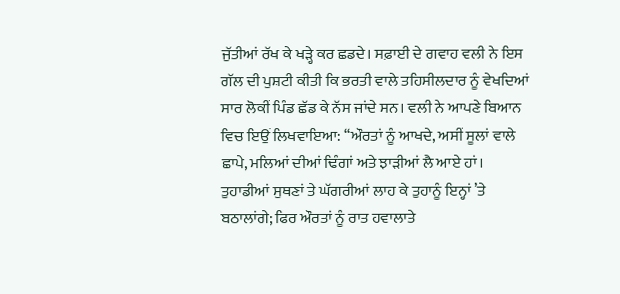ਜੁੱਤੀਆਂ ਰੱਖ ਕੇ ਖੜ੍ਹੇ ਕਰ ਛਡਦੇ। ਸਫ਼ਾਈ ਦੇ ਗਵਾਹ ਵਲੀ ਨੇ ਇਸ ਗੱਲ ਦੀ ਪੁਸ਼ਟੀ ਕੀਤੀ ਕਿ ਭਰਤੀ ਵਾਲੇ ਤਹਿਸੀਲਦਾਰ ਨੂੰ ਵੇਖਦਿਆਂ ਸਾਰ ਲੋਕੀਂ ਪਿੰਡ ਛੱਡ ਕੇ ਨੱਸ ਜਾਂਦੇ ਸਨ। ਵਲੀ ਨੇ ਆਪਣੇ ਬਿਆਨ ਵਿਚ ਇਉਂ ਲਿਖਵਾਇਆ: ‘‘ਔਰਤਾਂ ਨੂੰ ਆਖਦੇ, ਅਸੀਂ ਸੂਲਾਂ ਵਾਲੇ ਛਾਪੇ, ਮਲਿਆਂ ਦੀਆਂ ਢਿੰਗਾਂ ਅਤੇ ਝਾੜੀਆਂ ਲੈ ਆਏ ਹਾਂ। ਤੁਹਾਡੀਆਂ ਸੁਥਣਾਂ ਤੇ ਘੱਗਰੀਆਂ ਲਾਹ ਕੇ ਤੁਹਾਨੂੰ ਇਨ੍ਹਾਂ ’ਤੇ ਬਠਾਲਾਂਗੇ; ਫਿਰ ਔਰਤਾਂ ਨੂੰ ਰਾਤ ਹਵਾਲਾਤੇ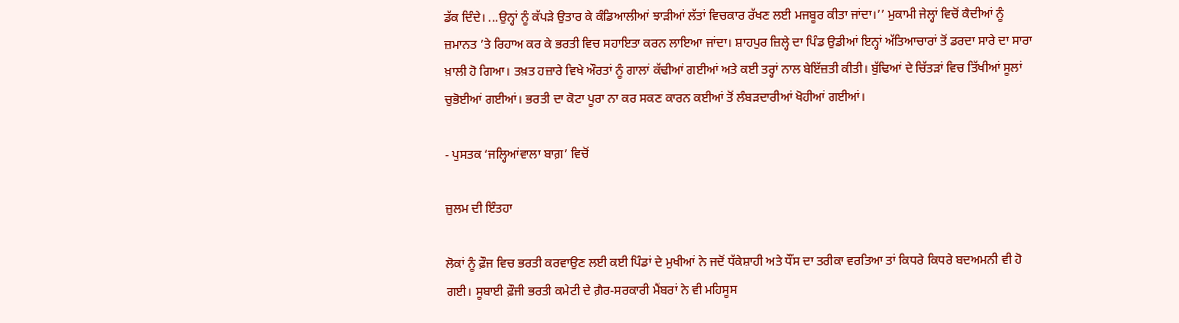ਡੱਕ ਦਿੰਦੇ। ...ਉਨ੍ਹਾਂ ਨੂੰ ਕੱਪੜੇ ਉਤਾਰ ਕੇ ਕੰਡਿਆਲੀਆਂ ਝਾੜੀਆਂ ਲੱਤਾਂ ਵਿਚਕਾਰ ਰੱਖਣ ਲਈ ਮਜਬੂਰ ਕੀਤਾ ਜਾਂਦਾ।’’ ਮੁਕਾਮੀ ਜੇਲ੍ਹਾਂ ਵਿਚੋਂ ਕੈਦੀਆਂ ਨੂੰ ਜ਼ਮਾਨਤ ’ਤੇ ਰਿਹਾਅ ਕਰ ਕੇ ਭਰਤੀ ਵਿਚ ਸਹਾਇਤਾ ਕਰਨ ਲਾਇਆ ਜਾਂਦਾ। ਸ਼ਾਹਪੁਰ ਜ਼ਿਲ੍ਹੇ ਦਾ ਪਿੰਡ ਉਡੀਆਂ ਇਨ੍ਹਾਂ ਅੱਤਿਆਚਾਰਾਂ ਤੋਂ ਡਰਦਾ ਸਾਰੇ ਦਾ ਸਾਰਾ ਖ਼ਾਲੀ ਹੋ ਗਿਆ। ਤਖ਼ਤ ਹਜ਼ਾਰੇ ਵਿਖੇ ਔਰਤਾਂ ਨੂੰ ਗਾਲਾਂ ਕੱਢੀਆਂ ਗਈਆਂ ਅਤੇ ਕਈ ਤਰ੍ਹਾਂ ਨਾਲ ਬੇਇੱਜ਼ਤੀ ਕੀਤੀ। ਬੁੱਢਿਆਂ ਦੇ ਚਿੱਤੜਾਂ ਵਿਚ ਤਿੱਖੀਆਂ ਸੂਲਾਂ ਚੁਭੋਈਆਂ ਗਈਆਂ। ਭਰਤੀ ਦਾ ਕੋਟਾ ਪੂਰਾ ਨਾ ਕਰ ਸਕਣ ਕਾਰਨ ਕਈਆਂ ਤੋਂ ਲੰਬੜਦਾਰੀਆਂ ਖੋਹੀਆਂ ਗਈਆਂ।

- ਪੁਸਤਕ ‘ਜਲ੍ਹਿਆਂਵਾਲਾ ਬਾਗ਼’ ਵਿਚੋਂ

ਜ਼ੁਲਮ ਦੀ ਇੰਤਹਾ

ਲੋਕਾਂ ਨੂੰ ਫ਼ੌਜ ਵਿਚ ਭਰਤੀ ਕਰਵਾਉਣ ਲਈ ਕਈ ਪਿੰਡਾਂ ਦੇ ਮੁਖੀਆਂ ਨੇ ਜਦੋਂ ਧੱਕੇਸ਼ਾਹੀ ਅਤੇ ਧੌਂਸ ਦਾ ਤਰੀਕਾ ਵਰਤਿਆ ਤਾਂ ਕਿਧਰੇ ਕਿਧਰੇ ਬਦਅਮਨੀ ਵੀ ਹੋ ਗਈ। ਸੂਬਾਈ ਫ਼ੌਜੀ ਭਰਤੀ ਕਮੇਟੀ ਦੇ ਗ਼ੈਰ-ਸਰਕਾਰੀ ਮੈਂਬਰਾਂ ਨੇ ਵੀ ਮਹਿਸੂਸ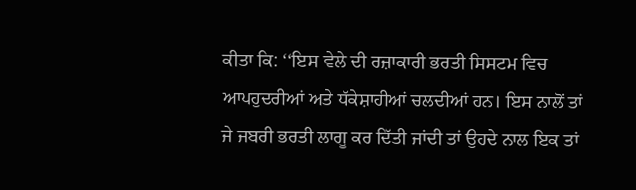ਕੀਤਾ ਕਿ: ‘‘ਇਸ ਵੇਲੇ ਦੀ ਰਜ਼ਾਕਾਰੀ ਭਰਤੀ ਸਿਸਟਮ ਵਿਚ ਆਪਹੁਦਰੀਆਂ ਅਤੇ ਧੱਕੇਸ਼ਾਹੀਆਂ ਚਲਦੀਆਂ ਹਨ। ਇਸ ਨਾਲੋਂ ਤਾਂ ਜੇ ਜਬਰੀ ਭਰਤੀ ਲਾਗੂ ਕਰ ਦਿੱਤੀ ਜਾਂਦੀ ਤਾਂ ਉਹਦੇ ਨਾਲ ਇਕ ਤਾਂ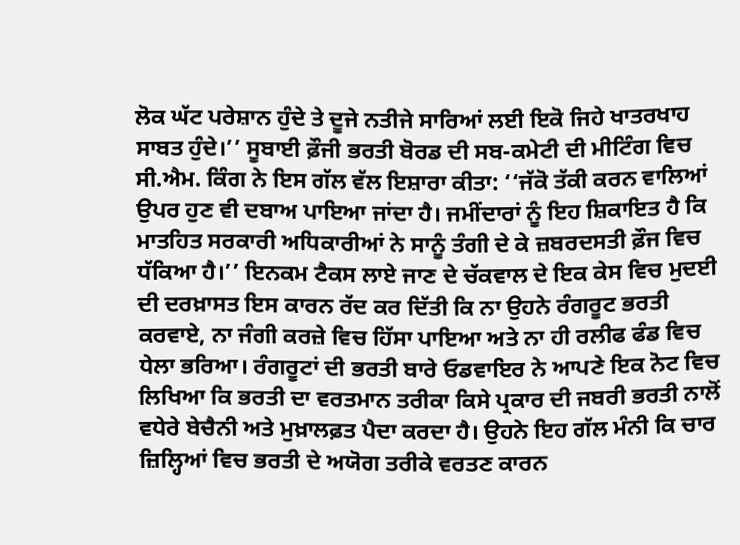ਲੋਕ ਘੱਟ ਪਰੇਸ਼ਾਨ ਹੁੰਦੇ ਤੇ ਦੂਜੇ ਨਤੀਜੇ ਸਾਰਿਆਂ ਲਈ ਇਕੋ ਜਿਹੇ ਖਾਤਰਖਾਹ ਸਾਬਤ ਹੁੰਦੇ।’’ ਸੂਬਾਈ ਫ਼ੌਜੀ ਭਰਤੀ ਬੋਰਡ ਦੀ ਸਬ-ਕਮੇਟੀ ਦੀ ਮੀਟਿੰਗ ਵਿਚ ਸੀ.ਐਮ. ਕਿੰਗ ਨੇ ਇਸ ਗੱਲ ਵੱਲ ਇਸ਼ਾਰਾ ਕੀਤਾ: ‘‘ਜੱਕੋ ਤੱਕੀ ਕਰਨ ਵਾਲਿਆਂ ਉਪਰ ਹੁਣ ਵੀ ਦਬਾਅ ਪਾਇਆ ਜਾਂਦਾ ਹੈ। ਜਮੀਂਦਾਰਾਂ ਨੂੰ ਇਹ ਸ਼ਿਕਾਇਤ ਹੈ ਕਿ ਮਾਤਹਿਤ ਸਰਕਾਰੀ ਅਧਿਕਾਰੀਆਂ ਨੇ ਸਾਨੂੰ ਤੰਗੀ ਦੇ ਕੇ ਜ਼ਬਰਦਸਤੀ ਫ਼ੌਜ ਵਿਚ ਧੱਕਿਆ ਹੈ।’’ ਇਨਕਮ ਟੈਕਸ ਲਾਏ ਜਾਣ ਦੇ ਚੱਕਵਾਲ ਦੇ ਇਕ ਕੇਸ ਵਿਚ ਮੁਦਈ ਦੀ ਦਰਖ਼ਾਸਤ ਇਸ ਕਾਰਨ ਰੱਦ ਕਰ ਦਿੱਤੀ ਕਿ ਨਾ ਉਹਨੇ ਰੰਗਰੂਟ ਭਰਤੀ ਕਰਵਾਏ, ਨਾ ਜੰਗੀ ਕਰਜ਼ੇ ਵਿਚ ਹਿੱਸਾ ਪਾਇਆ ਅਤੇ ਨਾ ਹੀ ਰਲੀਫ ਫੰਡ ਵਿਚ ਧੇਲਾ ਭਰਿਆ। ਰੰਗਰੂਟਾਂ ਦੀ ਭਰਤੀ ਬਾਰੇ ਓਡਵਾਇਰ ਨੇ ਆਪਣੇ ਇਕ ਨੋਟ ਵਿਚ ਲਿਖਿਆ ਕਿ ਭਰਤੀ ਦਾ ਵਰਤਮਾਨ ਤਰੀਕਾ ਕਿਸੇ ਪ੍ਰਕਾਰ ਦੀ ਜਬਰੀ ਭਰਤੀ ਨਾਲੋਂ ਵਧੇਰੇ ਬੇਚੈਨੀ ਅਤੇ ਮੁਖ਼ਾਲਫ਼ਤ ਪੈਦਾ ਕਰਦਾ ਹੈ। ਉਹਨੇ ਇਹ ਗੱਲ ਮੰਨੀ ਕਿ ਚਾਰ ਜ਼ਿਲ੍ਹਿਆਂ ਵਿਚ ਭਰਤੀ ਦੇ ਅਯੋਗ ਤਰੀਕੇ ਵਰਤਣ ਕਾਰਨ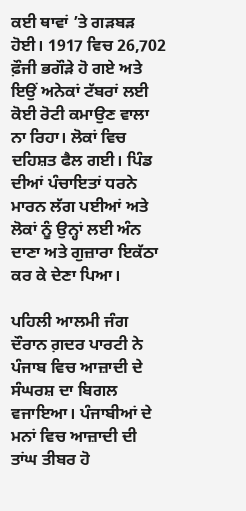ਕਈ ਥਾਵਾਂ ’ਤੇ ਗੜਬੜ ਹੋਈ। 1917 ਵਿਚ 26,702 ਫ਼ੌਜੀ ਭਗੌੜੇ ਹੋ ਗਏ ਅਤੇ ਇਉਂ ਅਨੇਕਾਂ ਟੱਬਰਾਂ ਲਈ ਕੋਈ ਰੋਟੀ ਕਮਾਉਣ ਵਾਲਾ ਨਾ ਰਿਹਾ। ਲੋਕਾਂ ਵਿਚ ਦਹਿਸ਼ਤ ਫੈਲ ਗਈ। ਪਿੰਡ ਦੀਆਂ ਪੰਚਾਇਤਾਂ ਧਰਨੇ ਮਾਰਨ ਲੱਗ ਪਈਆਂ ਅਤੇ ਲੋਕਾਂ ਨੂੰ ਉਨ੍ਹਾਂ ਲਈ ਅੰਨ ਦਾਣਾ ਅਤੇ ਗੁਜ਼ਾਰਾ ਇਕੱਠਾ ਕਰ ਕੇ ਦੇਣਾ ਪਿਆ।

ਪਹਿਲੀ ਆਲਮੀ ਜੰਗ ਦੌਰਾਨ ਗ਼ਦਰ ਪਾਰਟੀ ਨੇ ਪੰਜਾਬ ਵਿਚ ਆਜ਼ਾਦੀ ਦੇ ਸੰਘਰਸ਼ ਦਾ ਬਿਗਲ ਵਜਾਇਆ। ਪੰਜਾਬੀਆਂ ਦੇ ਮਨਾਂ ਵਿਚ ਆਜ਼ਾਦੀ ਦੀ ਤਾਂਘ ਤੀਬਰ ਹੋ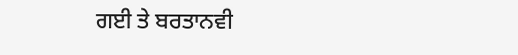ਗਈ ਤੇ ਬਰਤਾਨਵੀ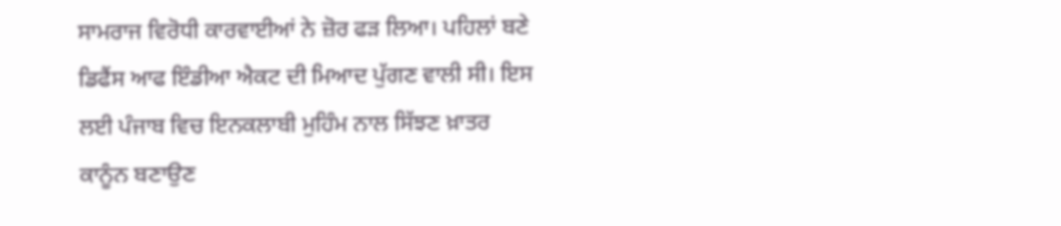ਸਾਮਰਾਜ ਵਿਰੋਧੀ ਕਾਰਵਾਈਆਂ ਨੇ ਜ਼ੋਰ ਫੜ ਲਿਆ। ਪਹਿਲਾਂ ਬਣੇ ਡਿਫੈਂਸ ਆਫ ਇੰਡੀਆ ਐਕਟ ਦੀ ਮਿਆਦ ਪੁੱਗਣ ਵਾਲੀ ਸੀ। ਇਸ ਲਈ ਪੰਜਾਬ ਵਿਚ ਇਨਕਲਾਬੀ ਮੁਹਿੰਮ ਨਾਲ ਸਿੱਝਣ ਖ਼ਾਤਰ ਕਾਨੂੰਨ ਬਣਾਉਣ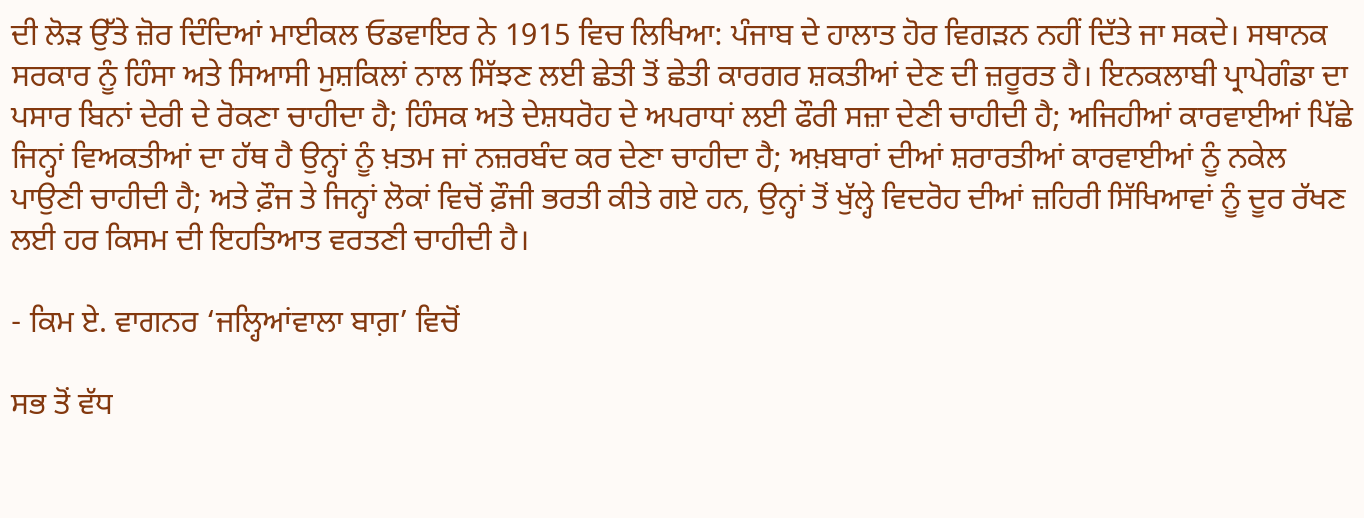ਦੀ ਲੋੜ ਉੱਤੇ ਜ਼ੋਰ ਦਿੰਦਿਆਂ ਮਾਈਕਲ ਓਡਵਾਇਰ ਨੇ 1915 ਵਿਚ ਲਿਖਿਆ: ਪੰਜਾਬ ਦੇ ਹਾਲਾਤ ਹੋਰ ਵਿਗੜਨ ਨਹੀਂ ਦਿੱਤੇ ਜਾ ਸਕਦੇ। ਸਥਾਨਕ ਸਰਕਾਰ ਨੂੰ ਹਿੰਸਾ ਅਤੇ ਸਿਆਸੀ ਮੁਸ਼ਕਿਲਾਂ ਨਾਲ ਸਿੱਝਣ ਲਈ ਛੇਤੀ ਤੋਂ ਛੇਤੀ ਕਾਰਗਰ ਸ਼ਕਤੀਆਂ ਦੇਣ ਦੀ ਜ਼ਰੂਰਤ ਹੈ। ਇਨਕਲਾਬੀ ਪ੍ਰਾਪੇਗੰਡਾ ਦਾ ਪਸਾਰ ਬਿਨਾਂ ਦੇਰੀ ਦੇ ਰੋਕਣਾ ਚਾਹੀਦਾ ਹੈ; ਹਿੰਸਕ ਅਤੇ ਦੇਸ਼ਧਰੋਹ ਦੇ ਅਪਰਾਧਾਂ ਲਈ ਫੌਰੀ ਸਜ਼ਾ ਦੇਣੀ ਚਾਹੀਦੀ ਹੈ; ਅਜਿਹੀਆਂ ਕਾਰਵਾਈਆਂ ਪਿੱਛੇ ਜਿਨ੍ਹਾਂ ਵਿਅਕਤੀਆਂ ਦਾ ਹੱਥ ਹੈ ਉਨ੍ਹਾਂ ਨੂੰ ਖ਼ਤਮ ਜਾਂ ਨਜ਼ਰਬੰਦ ਕਰ ਦੇਣਾ ਚਾਹੀਦਾ ਹੈ; ਅਖ਼ਬਾਰਾਂ ਦੀਆਂ ਸ਼ਰਾਰਤੀਆਂ ਕਾਰਵਾਈਆਂ ਨੂੰ ਨਕੇਲ ਪਾਉਣੀ ਚਾਹੀਦੀ ਹੈ; ਅਤੇ ਫ਼ੌਜ ਤੇ ਜਿਨ੍ਹਾਂ ਲੋਕਾਂ ਵਿਚੋਂ ਫ਼ੌਜੀ ਭਰਤੀ ਕੀਤੇ ਗਏ ਹਨ, ਉਨ੍ਹਾਂ ਤੋਂ ਖੁੱਲ੍ਹੇ ਵਿਦਰੋਹ ਦੀਆਂ ਜ਼ਹਿਰੀ ਸਿੱਖਿਆਵਾਂ ਨੂੰ ਦੂਰ ਰੱਖਣ ਲਈ ਹਰ ਕਿਸਮ ਦੀ ਇਹਤਿਆਤ ਵਰਤਣੀ ਚਾਹੀਦੀ ਹੈ।

- ਕਿਮ ਏ. ਵਾਗਨਰ ‘ਜਲ੍ਹਿਆਂਵਾਲਾ ਬਾਗ਼’ ਵਿਚੋਂ

ਸਭ ਤੋਂ ਵੱਧ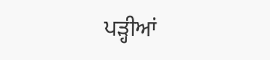ਪੜ੍ਹੀਆਂ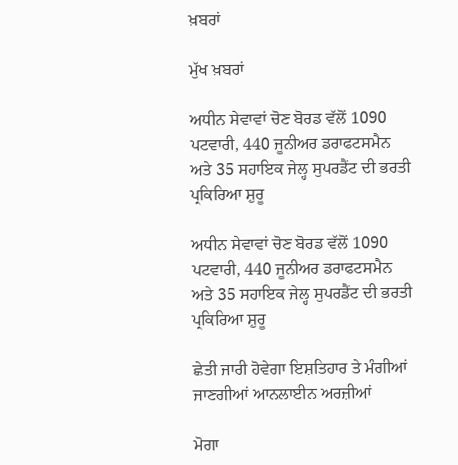ਖ਼ਬਰਾਂ

ਮੁੱਖ ਖ਼ਬਰਾਂ

ਅਧੀਨ ਸੇਵਾਵਾਂ ਚੋਣ ਬੋਰਡ ਵੱਲੋਂ 1090 ਪਟਵਾਰੀ, 440 ਜੂਨੀਅਰ ਡਰਾਫਟਸਮੈਨ ਅਤੇ 35 ਸਹਾਇਕ ਜੇਲ੍ਹ ਸੁਪਰਡੈਂਟ ਦੀ ਭਰਤੀ ਪ੍ਰਕਿਰਿਆ ਸ਼ੁਰੂ

ਅਧੀਨ ਸੇਵਾਵਾਂ ਚੋਣ ਬੋਰਡ ਵੱਲੋਂ 1090 ਪਟਵਾਰੀ, 440 ਜੂਨੀਅਰ ਡਰਾਫਟਸਮੈਨ ਅਤੇ 35 ਸਹਾਇਕ ਜੇਲ੍ਹ ਸੁਪਰਡੈਂਟ ਦੀ ਭਰਤੀ ਪ੍ਰਕਿਰਿਆ ਸ਼ੁਰੂ

ਛੇਤੀ ਜਾਰੀ ਹੋਵੇਗਾ ਇਸ਼ਤਿਹਾਰ ਤੇ ਮੰਗੀਆਂ ਜਾਣਗੀਆਂ ਆਨਲਾਈਨ ਅਰਜ਼ੀਆਂ

ਮੋਗਾ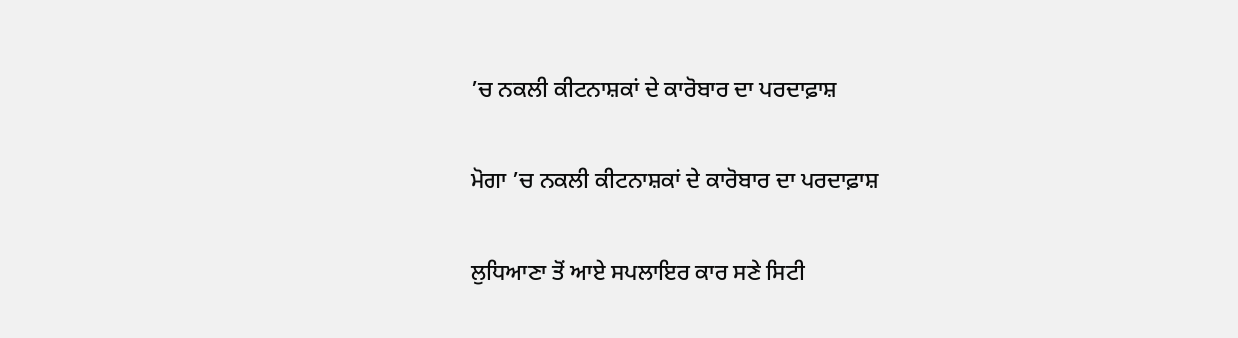’ਚ ਨਕਲੀ ਕੀਟਨਾਸ਼ਕਾਂ ਦੇ ਕਾਰੋਬਾਰ ਦਾ ਪਰਦਾਫ਼ਾਸ਼

ਮੋਗਾ ’ਚ ਨਕਲੀ ਕੀਟਨਾਸ਼ਕਾਂ ਦੇ ਕਾਰੋਬਾਰ ਦਾ ਪਰਦਾਫ਼ਾਸ਼

ਲੁਧਿਆਣਾ ਤੋਂ ਆਏ ਸਪਲਾਇਰ ਕਾਰ ਸਣੇ ਸਿਟੀ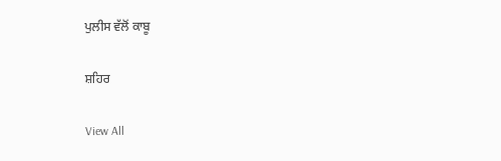ਪੁਲੀਸ ਵੱਲੋਂ ਕਾਬੂ

ਸ਼ਹਿਰ

View All